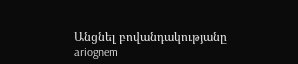Անցնել բովանդակությանը
ariognem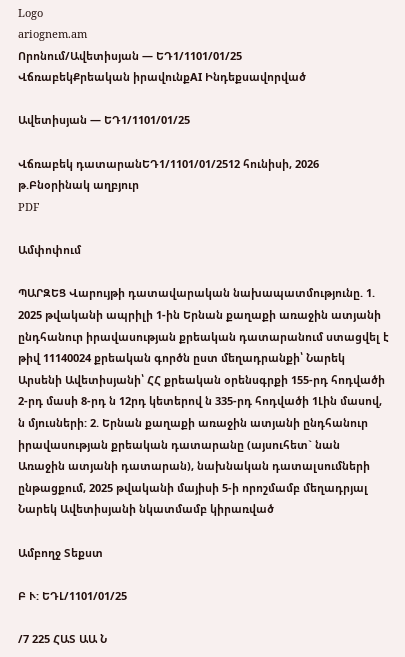Logo
ariognem.am
Որոնում/Ավետիսյան — ԵԴ1/1101/01/25
ՎճռաբեկՔրեական իրավունքAI Ինդեքսավորված

Ավետիսյան — ԵԴ1/1101/01/25

Վճռաբեկ դատարանԵԴ1/1101/01/2512 հունիսի, 2026 թ.Բնօրինակ աղբյուր
PDF

Ամփոփում

ՊԱՐԶԵՑ Վարույթի դատավարական նախապատմությունը. 1. 2025 թվականի ապրիլի 1-ին Երնան քաղաքի առաջին ատյանի ընդհանուր իրավասության քրեական դատարանում ստացվել է թիվ 11140024 քրեական գործն ըստ մեղադրանքի՝ Նարեկ Արսենի Ավետիսյանի՝ ՀՀ քրեական օրենսգրքի 155-րդ հոդվածի 2-րդ մասի 8-րդ ն 12րդ կետերով ն 335-րդ հոդվածի 1Լին մասով, ն մյուսների: 2. Երնան քաղաքի առաջին ատյանի ընդհանուր իրավասության քրեական դատարանը (այսուհետ` նան Առաջին ատյանի դատարան), նախնական դատալսումների ընթացքում, 2025 թվականի մայիսի 5-ի որոշմամբ մեղադրյալ Նարեկ Ավետիսյանի նկատմամբ կիրառված

Ամբողջ Տեքստ

Բ Ւ: ԵԴԼ/1101/01/25

/7 225 ՀԱՏ ԱԱ Ն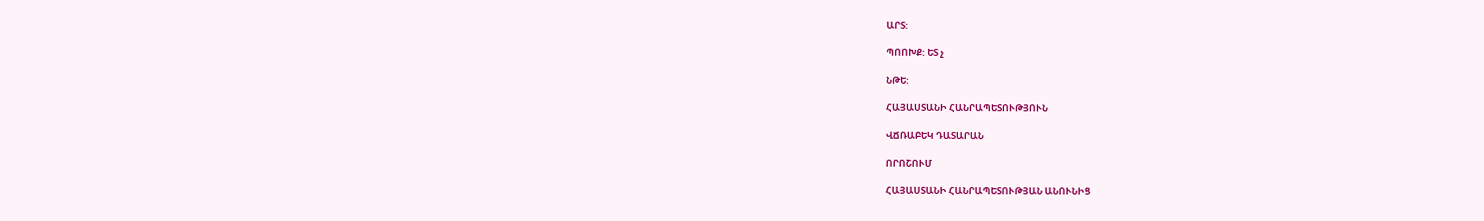ԱՐՏ:

ՊՈՈԽՔ: ԵՏ չ

ՆԹԵ:

ՀԱՅԱՍՏԱՆԻ ՀԱՆՐԱՊԵՏՈՒԹՅՈՒՆ

ՎՃՌԱԲԵԿ ԴԱՏԱՐԱՆ

ՈՐՈՇՈՒՄ

ՀԱՅԱՍՏԱՆԻ ՀԱՆՐԱՊԵՏՈՒԹՅԱՆ ԱՆՈՒՆԻՑ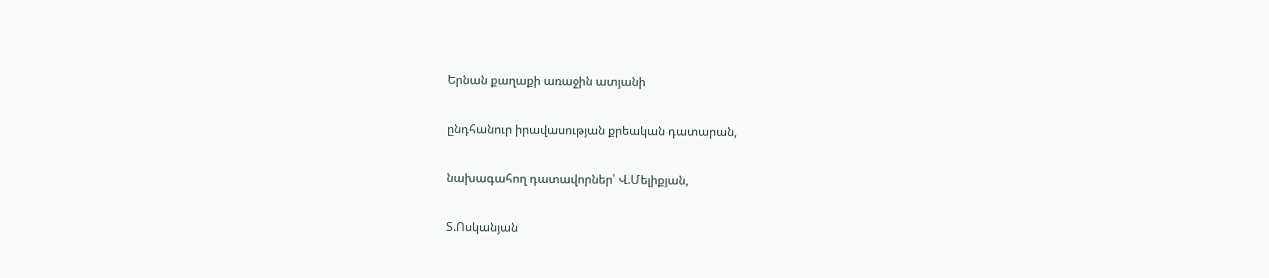Երնան քաղաքի առաջին ատյանի

ընդհանուր իրավասության քրեական դատարան,

նախագահող դատավորներ՝ Վ.Մելիքյան,

Տ.Ոսկանյան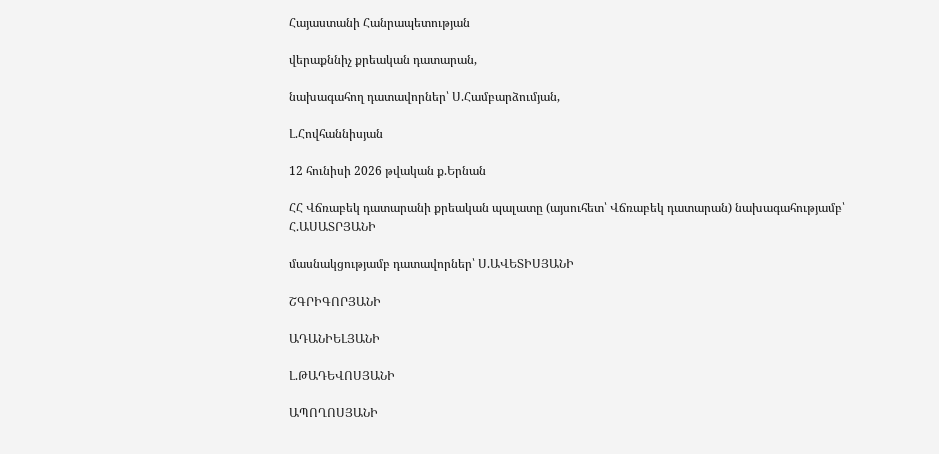Հայաստանի Հանրապետության

վերաքննիչ քրեական դատարան,

նախագահող դատավորներ՝ Ս.Համբարձումյան,

Լ.Հովհաննիսյան

12 հունիսի 2026 թվական ք.Երնան

ՀՀ Վճռաբեկ դատարանի քրեական պալատը (այսուհետ՝ Վճռաբեկ դատարան) նախագահությամբ՝ Հ.ԱՍԱՏՐՅԱՆԻ

մասնակցությամբ դատավորներ՝ Ս.ԱՎԵՏԻՍՅԱՆԻ

ՇԳՐԻԳՈՐՅԱՆԻ

ԱԴԱՆԻԵԼՅԱՆԻ

Լ.ԹԱԴԵՎՈՍՅԱՆԻ

ԱՊՈՂՈՍՅԱՆԻ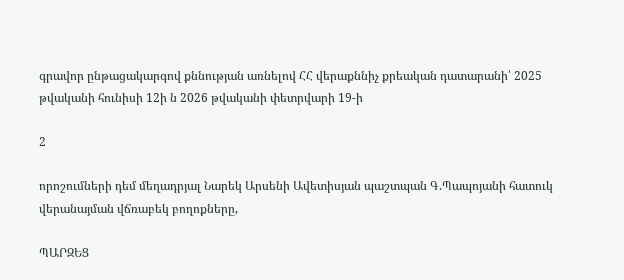գրավոր ընթացակարգով քննության առնելով ՀՀ վերաքննիչ քրեական դատարանի՝ 2025 թվականի հունիսի 12ի ն 2026 թվականի փետրվարի 19-ի

2

որոշումների դեմ մեղադրյալ Նարեկ Արսենի Ավետիսյան պաշտպան Գ.Պապոյանի հատուկ վերանայման վճռաբեկ բողոքները,

ՊԱՐԶԵՑ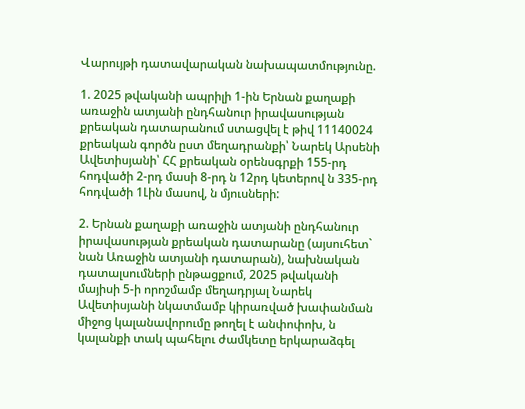Վարույթի դատավարական նախապատմությունը.

1. 2025 թվականի ապրիլի 1-ին Երնան քաղաքի առաջին ատյանի ընդհանուր իրավասության քրեական դատարանում ստացվել է թիվ 11140024 քրեական գործն ըստ մեղադրանքի՝ Նարեկ Արսենի Ավետիսյանի՝ ՀՀ քրեական օրենսգրքի 155-րդ հոդվածի 2-րդ մասի 8-րդ ն 12րդ կետերով ն 335-րդ հոդվածի 1Լին մասով, ն մյուսների:

2. Երնան քաղաքի առաջին ատյանի ընդհանուր իրավասության քրեական դատարանը (այսուհետ` նան Առաջին ատյանի դատարան), նախնական դատալսումների ընթացքում, 2025 թվականի մայիսի 5-ի որոշմամբ մեղադրյալ Նարեկ Ավետիսյանի նկատմամբ կիրառված խափանման միջոց կալանավորումը թողել է անփոփոխ, ն կալանքի տակ պահելու ժամկետը երկարաձգել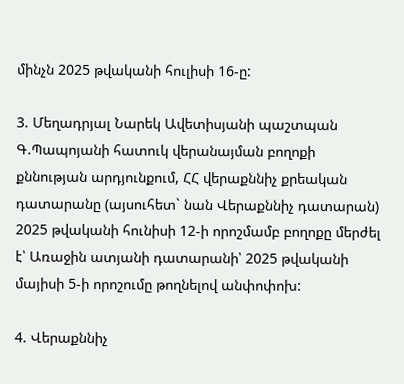մինչն 2025 թվականի հուլիսի 16-ը:

3. Մեղադրյալ Նարեկ Ավետիսյանի պաշտպան Գ.Պապոյանի հատուկ վերանայման բողոքի քննության արդյունքում, ՀՀ վերաքննիչ քրեական դատարանը (այսուհետ` նան Վերաքննիչ դատարան) 2025 թվականի հունիսի 12-ի որոշմամբ բողոքը մերժել է՝ Առաջին ատյանի դատարանի՝ 2025 թվականի մայիսի 5-ի որոշումը թողնելով անփոփոխ:

4. Վերաքննիչ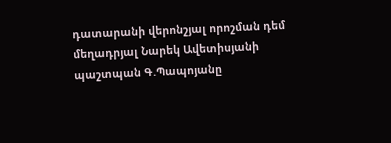դատարանի վերոնշյալ որոշման դեմ մեղադրյալ Նարեկ Ավետիսյանի պաշտպան Գ.Պապոյանը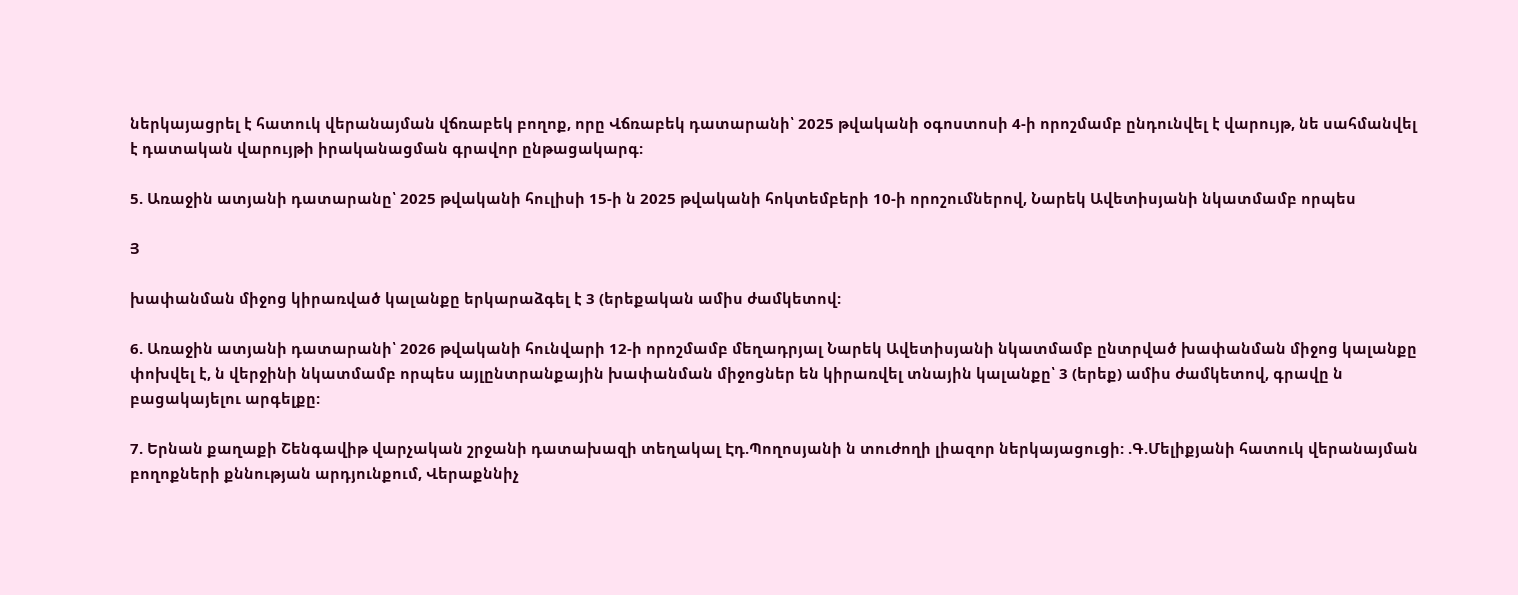ներկայացրել է հատուկ վերանայման վճռաբեկ բողոք, որը Վճռաբեկ դատարանի՝ 2025 թվականի օգոստոսի 4-ի որոշմամբ ընդունվել է վարույթ, նե սահմանվել է դատական վարույթի իրականացման գրավոր ընթացակարգ:

5. Առաջին ատյանի դատարանը՝ 2025 թվականի հուլիսի 15-ի ն 2025 թվականի հոկտեմբերի 10-ի որոշումներով, Նարեկ Ավետիսյանի նկատմամբ որպես

Յ

խափանման միջոց կիրառված կալանքը երկարաձգել է 3 (երեքական ամիս ժամկետով:

6. Առաջին ատյանի դատարանի՝ 2026 թվականի հունվարի 12-ի որոշմամբ մեղադրյալ Նարեկ Ավետիսյանի նկատմամբ ընտրված խափանման միջոց կալանքը փոխվել է, ն վերջինի նկատմամբ որպես այլընտրանքային խափանման միջոցներ են կիրառվել տնային կալանքը՝ 3 (երեք) ամիս ժամկետով, գրավը ն բացակայելու արգելքը:

7. Երնան քաղաքի Շենգավիթ վարչական շրջանի դատախազի տեղակալ Էդ.Պողոսյանի ն տուժողի լիազոր ներկայացուցի: .Գ.Մելիքյանի հատուկ վերանայման բողոքների քննության արդյունքում, Վերաքննիչ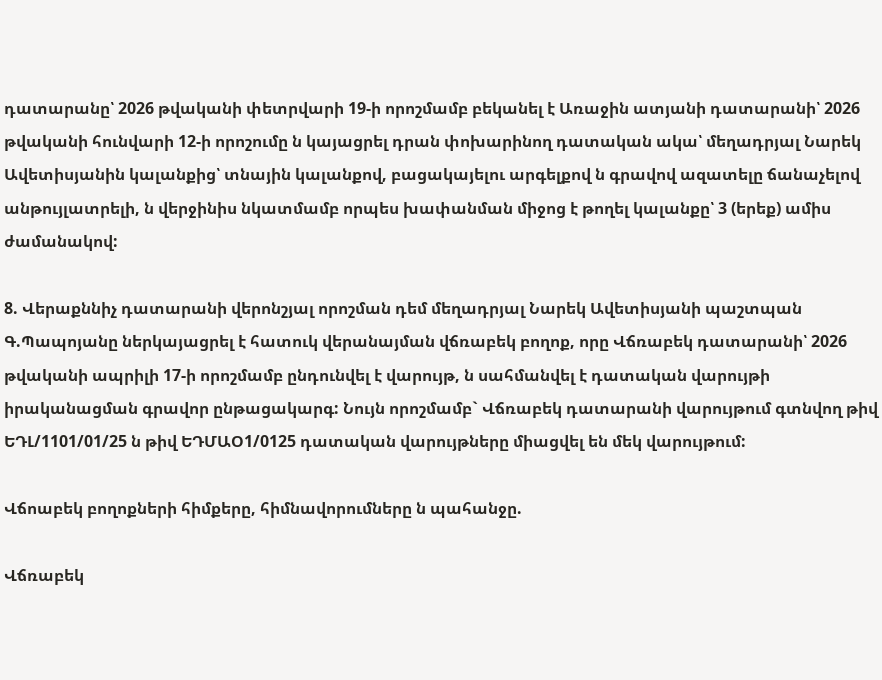դատարանը՝ 2026 թվականի փետրվարի 19-ի որոշմամբ բեկանել է Առաջին ատյանի դատարանի՝ 2026 թվականի հունվարի 12-ի որոշումը ն կայացրել դրան փոխարինող դատական ակա՝ մեղադրյալ Նարեկ Ավետիսյանին կալանքից՝ տնային կալանքով, բացակայելու արգելքով ն գրավով ազատելը ճանաչելով անթույլատրելի, ն վերջինիս նկատմամբ որպես խափանման միջոց է թողել կալանքը՝ 3 (երեք) ամիս ժամանակով:

8. Վերաքննիչ դատարանի վերոնշյալ որոշման դեմ մեղադրյալ Նարեկ Ավետիսյանի պաշտպան Գ.Պապոյանը ներկայացրել է հատուկ վերանայման վճռաբեկ բողոք, որը Վճռաբեկ դատարանի՝ 2026 թվականի ապրիլի 17-ի որոշմամբ ընդունվել է վարույթ, ն սահմանվել է դատական վարույթի իրականացման գրավոր ընթացակարգ: Նույն որոշմամբ` Վճռաբեկ դատարանի վարույթում գտնվող թիվ ԵԴԼ/1101/01/25 ն թիվ ԵԴՄԱՕ1/0125 դատական վարույթները միացվել են մեկ վարույթում:

Վճոաբեկ բողոքների հիմքերը, հիմնավորումները ն պահանջը.

Վճռաբեկ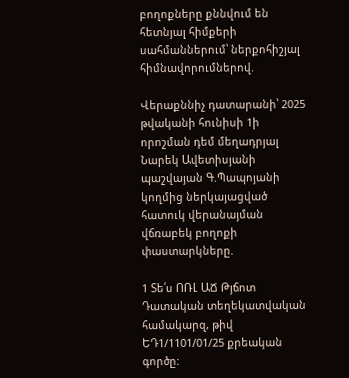բողոքները քննվում են հետնյալ հիմքերի սահմաններում՝ ներքոհիշյալ հիմնավորումներով.

Վերաքննիչ դատարանի՝ 2025 թվականի հունիսի 1ի որոշման դեմ մեղադրյալ Նարեկ Ավետիսյանի պաշվայան Գ.Պապոյանի կողմից ներկայացված հատուկ վերանայման վճռաբեկ բողոքի փաստարկները.

1 Տե՛ս ՈՌԼ ԱՃ Թյճոտ Դատական տեղեկատվական համակարզ, թիվ ԵԴ1/1101/01/25 քրեական գործը: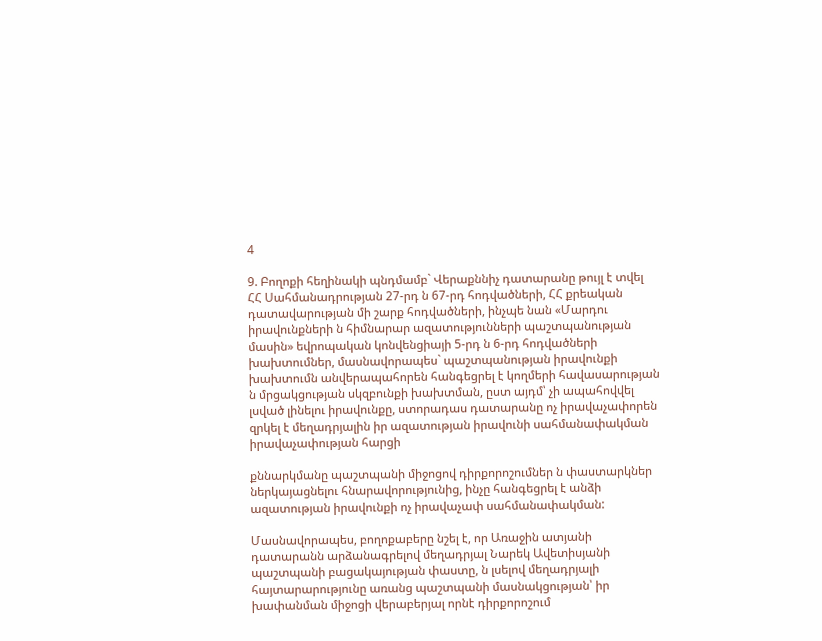4

9. Բողոքի հեղինակի պնդմամբ` Վերաքննիչ դատարանը թույլ է տվել ՀՀ Սահմանադրության 27-րդ ն 67-րդ հոդվածների, ՀՀ քրեական դատավարության մի շարք հոդվածների, ինչպե նան «Մարդու իրավունքների ն հիմնարար ազատությունների պաշտպանության մասին» եվրոպական կոնվենցիայի 5-րդ ն 6-րդ հոդվածների խախտումներ, մասնավորապես` պաշտպանության իրավունքի խախտումն անվերապահորեն հանգեցրել է կողմերի հավասարության ն մրցակցության սկզբունքի խախտման, ըստ այդմ՝ չի ապահովվել լսված լինելու իրավունքը, ստորադաս դատարանը ոչ իրավաչափորեն զրկել է մեղադրյալին իր ազատության իրավունի սահմանափակման իրավաչափության հարցի

քննարկմանը պաշտպանի միջոցով դիրքորոշումներ ն փաստարկներ ներկայացնելու հնարավորությունից, ինչը հանգեցրել է անձի ազատության իրավունքի ոչ իրավաչափ սահմանափակման:

Մասնավորապես, բողոքաբերը նշել է, որ Առաջին ատյանի դատարանն արձանագրելով մեղադրյալ Նարեկ Ավետիսյանի պաշտպանի բացակայության փաստը, ն լսելով մեղադրյալի հայտարարությունը առանց պաշտպանի մասնակցության՝ իր խափանման միջոցի վերաբերյալ որնէ դիրքորոշում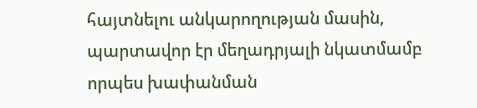հայտնելու անկարողության մասին, պարտավոր էր մեղադրյալի նկատմամբ որպես խափանման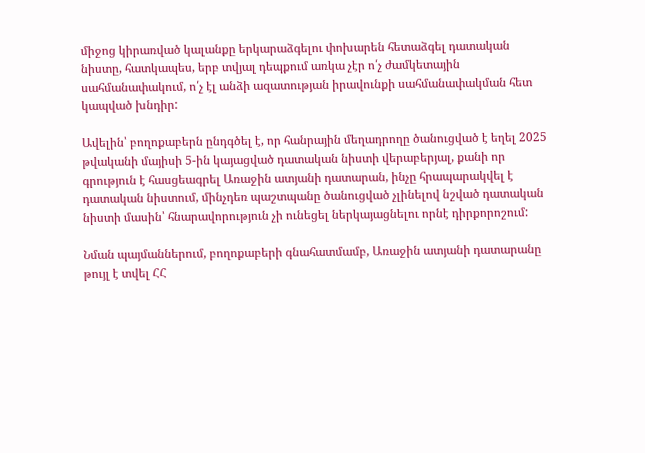միջոց կիրառված կալանքը երկարաձգելու փոխարեն հետաձգել դատական նիստը, հատկապես, երբ տվյալ դեպքում առկա չէր ո՛չ ժամկետային սահմանափակում, ո՛չ էլ անձի ազատության իրավունքի սահմանափակման հետ կապված խնդիր:

Ավելին՝ բողոքաբերն ընդգծել է, որ հանրային մեղադրողը ծանուցված է եղել 2025 թվականի մայիսի 5-ին կայացված դատական նիստի վերաբերյալ, քանի որ գրություն է հասցեագրել Առաջին ատյանի դատարան, ինչը հրապարակվել է դատական նիստում, մինչդեռ պաշտպանը ծանուցված չլինելով նշված դատական նիստի մասին՝ հնարավորություն չի ունեցել ներկայացնելու որնէ դիրքորոշում:

Նման պայմաններում, բողոքաբերի գնահատմամբ, Առաջին ատյանի դատարանը թույլ է տվել ՀՀ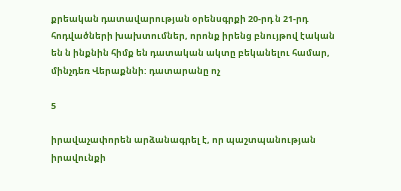քրեական դատավարության օրենսգրքի 20-րդ ն 21-րդ հոդվածների խախտումներ, որոնք իրենց բնույթով էական են ն ինքնին հիմք են դատական ակտը բեկանելու համար, մինչդեռ Վերաքննի: դատարանը ոչ

5

իրավաչափորեն արձանագրել է, որ պաշտպանության իրավունքի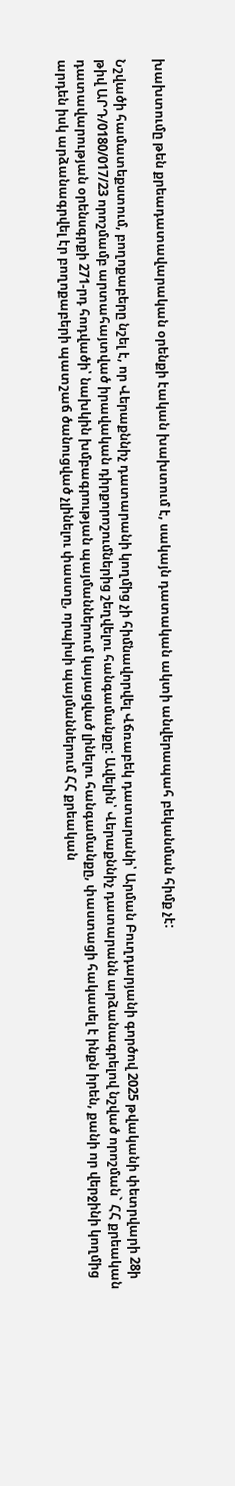խախտումը թեն քրեադատավարական օրենքի էական խախտում է, սակայն դատական ակտի անվերապահ բեկանման հիմք չէ:

Նշվածի համատեքստում, բողոքաբերը նշել է, որ Վերաքննիչ դատարանի կողմից չի հիմնավորվել Վճռաբեկ դատարանի՝ Արման Բուղդարյանի գործով 2025 թվականի փետրվարի 28ի թիվ ԱՐԴ/0180/017/23 որոշմամբ արտահայտված իրավական դիրքորոշումներից շեղվելու հանգամանքը: Ավելին՝ Վերաքննիչ դատարանն արձանագրելով նշված որոշման` ՀՀ քրեական դատավարության օրենսգրքի 271-րդ հոդվածի՝ նախկին խմբագրության պայմաններում կայացված լինելու հանգամանքը, փաստացի հակասել է ինքն իրեն, քանի որ վերջինի կողմից արդեն իսկ արձանագրվել էր բողոքաբերի պատշաճ ծանուցված չլինելու փաստը, որպիսի պայմաններում ՀՀ քրեական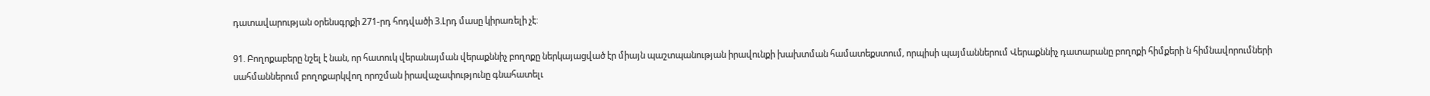դատավարության օրենսգրքի 271-րդ հոդվածի 3.Լրդ մասը կիրառելի չէ:

91. Բողոքաբերը նշել է նան, որ հատուկ վերանայման վերաքննիչ բողոքը ներկայացված էր միայն պաշտպանության իրավունքի խախտման համատեքստում, որպիսի պայմաններում Վերաքննիչ դատարանը բողոքի հիմքերի ն հիմնավորումների սահմաններում բողոքարկվող որոշման իրավաչափությունը գնահատելւ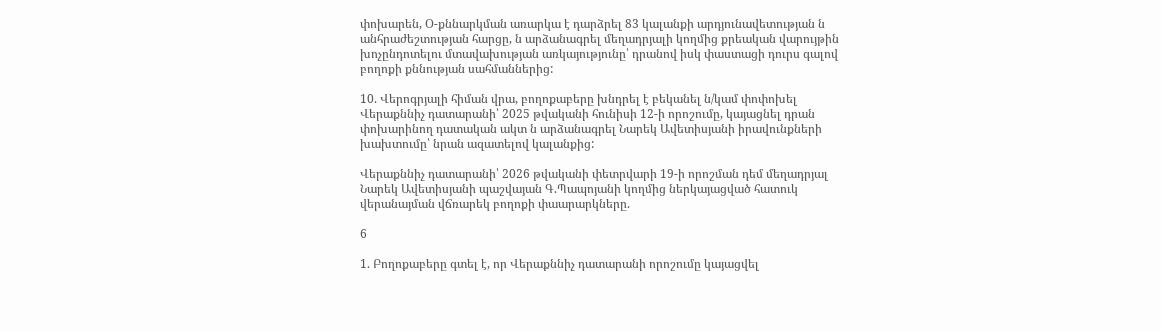փոխարեն, Օ-քննարկման առարկա է դարձրել 83 կալանքի արդյունավետության ն անհրաժեշտության հարցը, ն արձանագրել մեղադրյալի կողմից քրեական վարույթին խոչընդոտելու մտավախության առկայությունը՝ դրանով իսկ փաստացի դուրս գալով բողոքի քննության սահմաններից:

10. Վերոգրյալի հիման վրա, բողոքաբերը խնդրել է բեկանել ն/կամ փոփոխել Վերաքննիչ դատարանի՝ 2025 թվականի հունիսի 12-ի որոշումը, կայացնել դրան փոխարինող դատական ակտ ն արձանագրել Նարեկ Ավետիսյանի իրավունքների խախտումը՝ նրան ազատելով կալանքից:

Վերաքննիչ դատարանի՝ 2026 թվականի փետրվարի 19-ի որոշման դեմ մեղադրյալ Նարեկ Ավետիսյանի պաշվայան Գ.Պապոյանի կողմից ներկայացված հատուկ վերանայման վճռարեկ բողոքի փաարարկները.

6

1. Բողոքաբերը գտել է, որ Վերաքննիչ դատարանի որոշումը կայացվել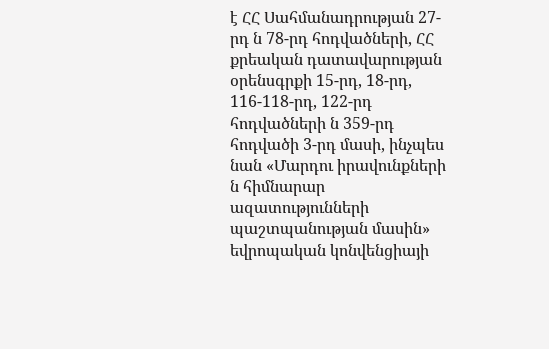է ՀՀ Սահմանադրության 27-րդ ն 78-րդ հոդվածների, ՀՀ քրեական դատավարության օրենսգրքի 15-րդ, 18-րդ, 116-118-րդ, 122-րդ հոդվածների ն 359-րդ հոդվածի 3-րդ մասի, ինչպես նան «Մարդու իրավունքների ն հիմնարար ազատությունների պաշտպանության մասին» եվրոպական կոնվենցիայի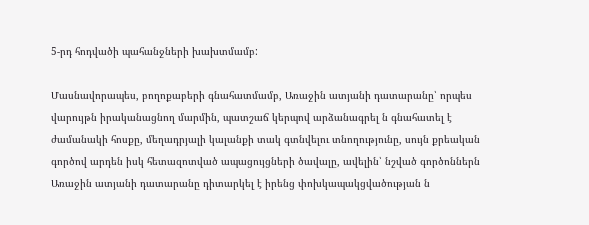5-րդ հոդվածի պահանջների խախտմամբ:

Մասնավորապես, բողոքաբերի գնահատմամբ, Առաջին ատյանի դատարանը՝ որպես վարույթն իրականացնող մարմին, պատշաճ կերպով արձանագրել ն գնահատել է ժամանակի հոսքը, մեղադրյալի կալանքի տակ գտնվելու տնողությունը, սույն քրեական գործով արդեն իսկ հետազոտված ապացույցների ծավալը, ավելին՝ նշված գործոններն Առաջին ատյանի դատարանը դիտարկել է իրենց փոխկապակցվածության ն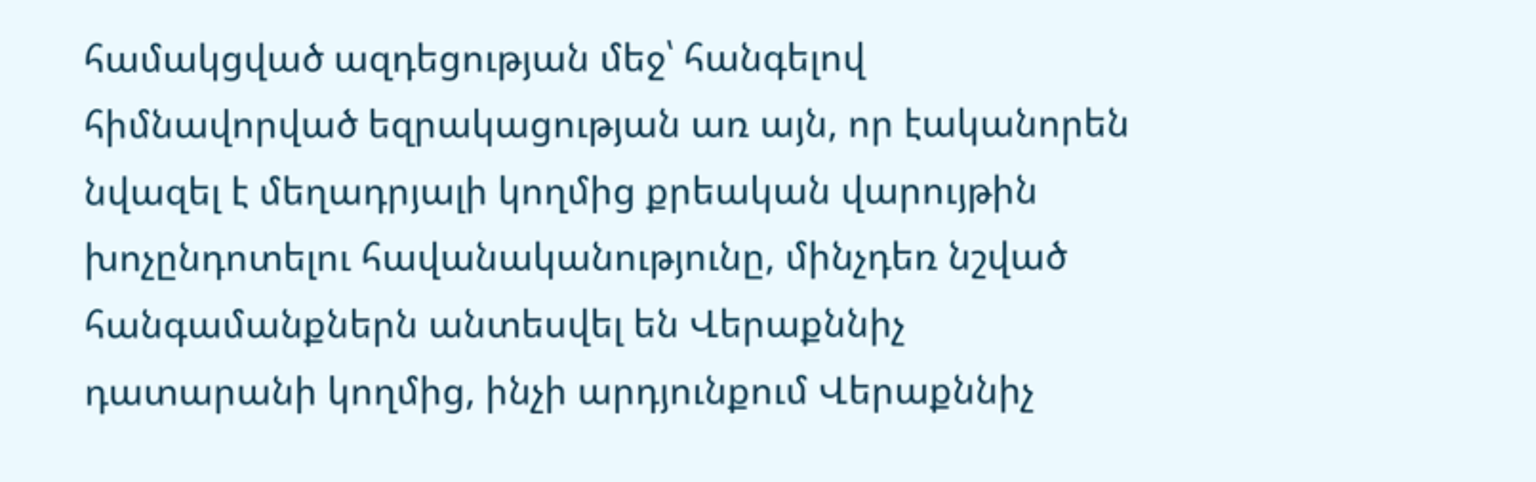համակցված ազդեցության մեջ՝ հանգելով հիմնավորված եզրակացության առ այն, որ էականորեն նվազել է մեղադրյալի կողմից քրեական վարույթին խոչընդոտելու հավանականությունը, մինչդեռ նշված հանգամանքներն անտեսվել են Վերաքննիչ դատարանի կողմից, ինչի արդյունքում Վերաքննիչ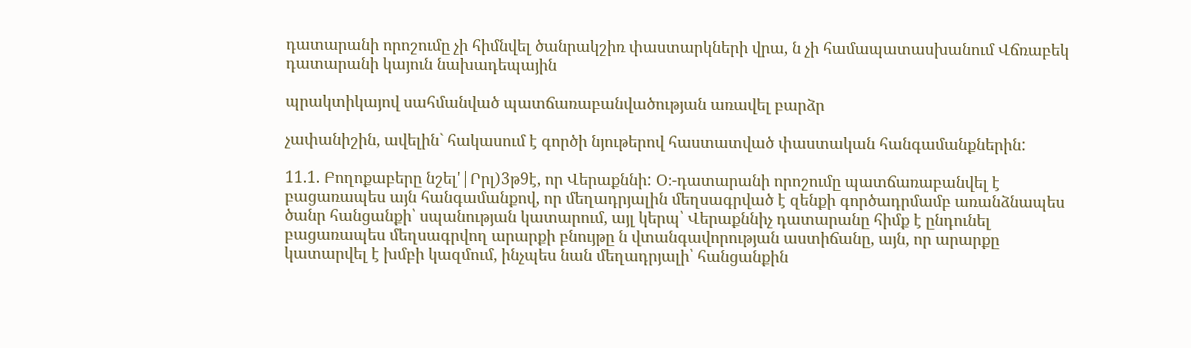դատարանի որոշումը չի հիմնվել ծանրակշիռ փաստարկների վրա, ն չի համապատասխանում Վճռաբեկ դատարանի կայուն նախադեպային

պրակտիկայով սահմանված պատճառաբանվածության առավել բարձր

չափանիշին, ավելին` հակասում է գործի նյութերով հաստատված փաստական հանգամանքներին:

11.1. Բողոքաբերը նշել'|Րրլ)3թ9է, որ Վերաքննի: Օ։-դատարանի որոշումը պատճառաբանվել է բացառապես այն հանգամանքով, որ մեղադրյալին մեղսագրված է զենքի գործադրմամբ առանձնապես ծանր հանցանքի՝ սպանության կատարում, այլ կերպ՝ Վերաքննիչ դատարանը հիմք է ընդունել բացառապես մեղսագրվող արարքի բնույթը ն վտանգավորության աստիճանը, այն, որ արարքը կատարվել է խմբի կազմում, ինչպես նան մեղադրյալի՝ հանցանքին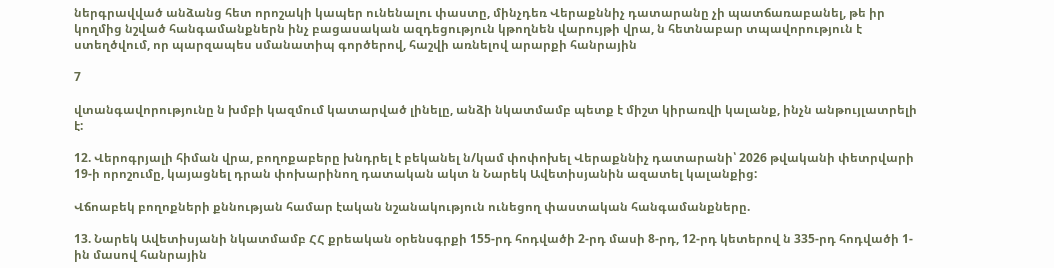ներգրավված անձանց հետ որոշակի կապեր ունենալու փաստը, մինչդեռ Վերաքննիչ դատարանը չի պատճառաբանել, թե իր կողմից նշված հանգամանքներն ինչ բացասական ազդեցություն կթողնեն վարույթի վրա, ն հետնաբար տպավորություն է ստեղծվում, որ պարզապես սմանատիպ գործերով, հաշվի առնելով արարքի հանրային

7

վտանգավորությունը ն խմբի կազմում կատարված լինելը, անձի նկատմամբ պետք է միշտ կիրառվի կալանք, ինչն անթույլատրելի է:

12. Վերոգրյալի հիման վրա, բողոքաբերը խնդրել է բեկանել ն/կամ փոփոխել Վերաքննիչ դատարանի՝ 2026 թվականի փետրվարի 19-ի որոշումը, կայացնել դրան փոխարինող դատական ակտ ն Նարեկ Ավետիսյանին ազատել կալանքից:

Վճոաբեկ բողոքների քննության համար էական նշանակություն ունեցող փաստական հանգամանքները.

13. Նարեկ Ավետիսյանի նկատմամբ ՀՀ քրեական օրենսգրքի 155-րդ հոդվածի 2-րդ մասի 8-րդ, 12-րդ կետերով ն 335-րդ հոդվածի 1-ին մասով հանրային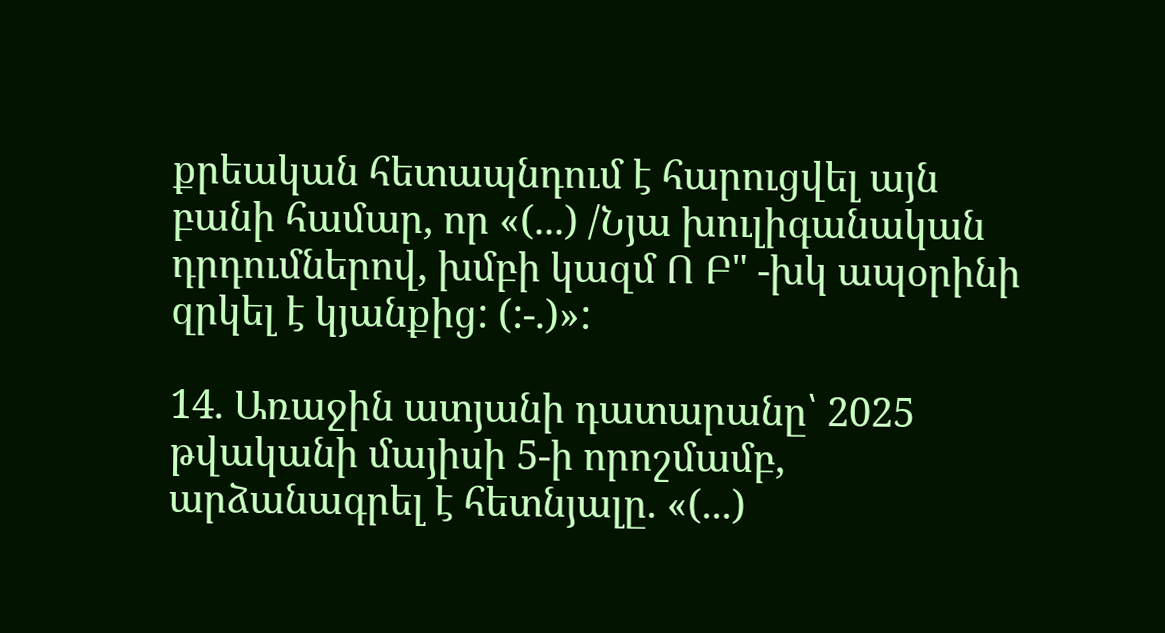քրեական հետապնդում է հարուցվել այն բանի համար, որ «(...) /Նյա խուլիգանական դրդումներով, խմբի կազմ Ո Բ" -խկ ապօրինի զրկել է կյանքից: (:-.)»:

14. Առաջին ատյանի դատարանը՝ 2025 թվականի մայիսի 5-ի որոշմամբ, արձանագրել է հետնյալը. «(...)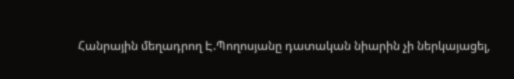Հանրային մեղադրող Է.Պողոսյանը դատական նիարին չի ներկայացել,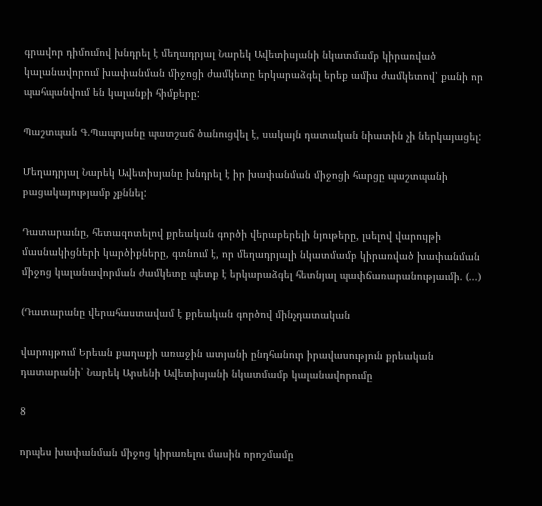գրավոր դիմումով խնդրել է մեղադրյալ Նարեկ Ավետիսյանի նկատմամբ կիրառված կալանավորում խափանման միջոցի ժամկետը երկարաձգել երեք ամիս ժամկետով՝ քանի որ պահպանվում են կալանքի հիմքերը:

Պաշտպան Գ.Պապոյանը պատշաճ ծանուցվել է, սակայն դատական նիատին չի ներկայացել:

Մեղադրյալ Նարեկ Ավետիսյանը խնդրել է իր խափանման միջոցի հարցը պաշտպանի բացակայությամբ չքննել:

Դատարաւնը, հետազոտելով քրեական գործի վերաբերելի նյութերը, լսելով վարույթի մասնակիցների կարծիքները, գտնում է, որ մեղադրյալի նկատմամբ կիրառված խափանման միջոց կալանավորման ժամկետը պետք է երկարաձգել հետնյալ պափճառարանությաւմի. (...)

(Դատարանը վերահաստավամ է քրեական գործով մինչդատական

վարույթում Երեան քաղաքի առաջին ատյանի ընդհանուր իրավասություն քրեական դատարանի՝ Նարեկ Արսենի Ավետիսյանի նկատմամբ կալանավորումը

8

որպես խափանման միջոց կիրառելու մասին որոշմամը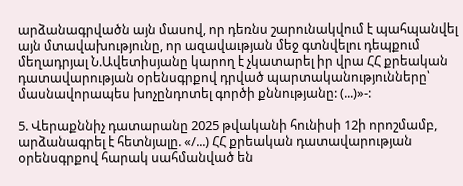արձանագրվածն այն մասով, որ դեռնս շարունակվում է պահպանվել այն մտավախությունը, որ ազավաւթյան մեջ գտնվելու դեպքում մեղադրյալ Ն.Ավետիսյանը կարող է չկատարել իր վրա ՀՀ քրեական դատավարության օրենսգրքով դրված պարտականությունները՝ մասնավորապես խոչընդոտել գործի քննությանը: (...)»-:

5. Վերաքննիչ դատարանը 2025 թվականի հունիսի 12ի որոշմամբ, արձանագրել է հետնյալը. «/...) ՀՀ քրեական դատավարության օրենսգրքով հարակ սահմանված են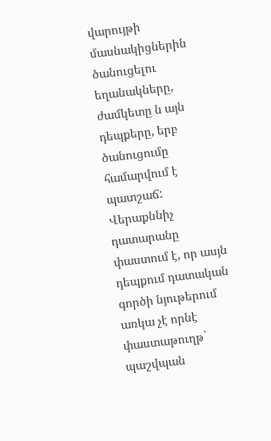վարույթի մասնակիցներին ծանուցելու եղանակները, ժամկետը ն այն դեպքերը, երբ ծանուցումը համարվում է պատշաճ: Վերաքննիչ դատարանը փաստում է, որ ասյն դեպքում դատական գործի նյութերում առկա չէ որնէ փաստաթուղթ` պաշվպան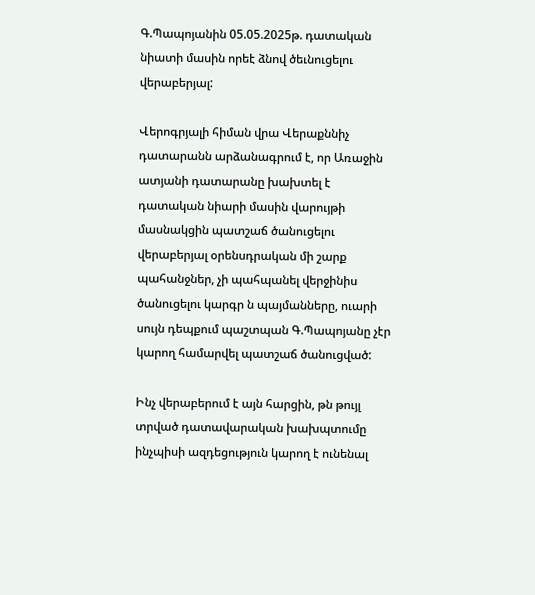Գ.Պապոյանին 05.05.2025թ. դատական նիատի մասին որեէ ձնով ծեւնուցելու վերաբերյալ:

Վերոգրյալի հիման վրա Վերաքննիչ դատարանն արձանագրում է, որ Առաջին ատյանի դատարանը խախտել է դատական նիարի մասին վարույթի մասնակցին պատշաճ ծանուցելու վերաբերյալ օրենսդրական մի շարք պահանջներ, չի պահպանել վերջինիս ծանուցելու կարգր ն պայմանները, ուարի սույն դեպքում պաշտպան Գ.Պապոյանը չէր կարող համարվել պատշաճ ծանուցված:

Ինչ վերաբերում է այն հարցին, թն թույլ տրված դատավարական խախպտումը ինչպիսի ազդեցություն կարող է ունենալ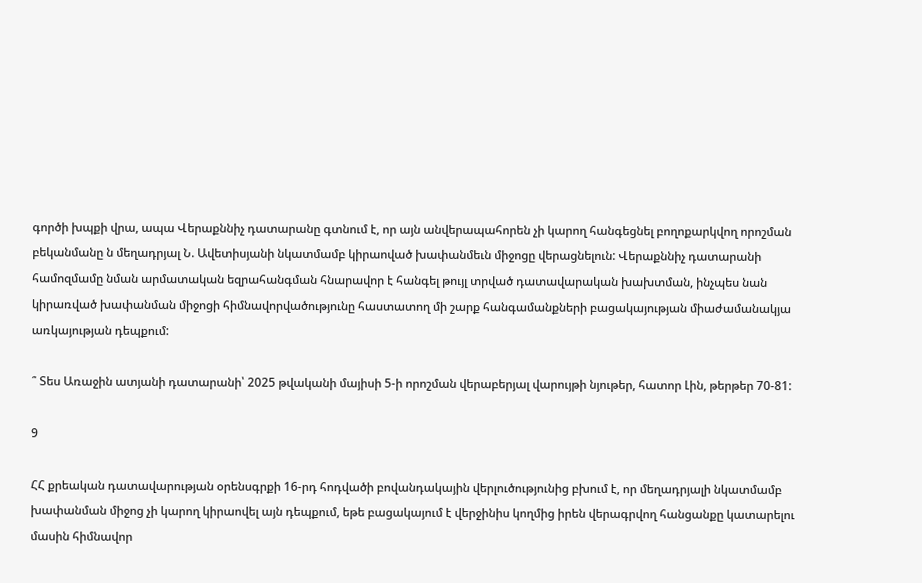գործի խպքի վրա, ապա Վերաքննիչ դատարանը գտնում է, որ այն անվերապահորեն չի կարող հանգեցնել բողոքարկվող որոշման բեկանմանը ն մեղադրյալ Ն. Ավետիսյանի նկատմամբ կիրաոված խափանմեւն միջոցը վերացնելուն: Վերաքննիչ դատարանի համոզմամը նման արմատական եզրահանգման հնարավոր է հանգել թույլ տրված դատավարական խախտման, ինչպես նան կիրառված խափանման միջոցի հիմնավորվածությունը հաստատող մի շարք հանգամանքների բացակայության միաժամանակյա առկայության դեպքում:

՞ Տես Առաջին ատյանի դատարանի՝ 2025 թվականի մայիսի 5-ի որոշման վերաբերյալ վարույթի նյութեր, հատոր Լին, թերթեր 70-81:

9

ՀՀ քրեական դատավարության օրենսգրքի 16-րդ հոդվածի բովանդակային վերլուծությունից բխում է, որ մեղադրյալի նկատմամբ խափանման միջոց չի կարող կիրաովել այն դեպքում, եթե բացակայում է վերջինիս կողմից իրեն վերագրվող հանցանքը կատարելու մասին հիմնավոր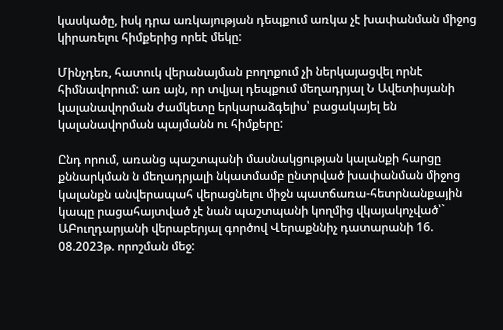կասկածը, իսկ դրա առկայության դեպքում առկա չէ խափանման միջոց կիրառելու հիմքերից որեէ մեկը:

Մինչդեռ, հատուկ վերանայման բողոքում չի ներկայացվել որնէ հիմնավորում: առ այն, որ տվյալ դեպքում մեղադրյալ Ն Ավետիսյանի կալանավորման ժամկետը երկարաձգելիս՝ բացակայել են կալանավորման պայմանն ու հիմքերը:

Ընդ որում, առանց պաշտպանի մասնակցության կալանքի հարցը քննարկման ն մեղադրյալի նկատմամբ ընտրված խափանման միջոց կալանքն անվերապահ վերացնելու միջն պատճառա-հետրնանքային կապը րացահայտված չէ նան պաշտպանի կողմից վկայակոչված՝` ԱԲուղդարյանի վերաբերյալ գործով Վերաքննիչ դատարանի 16. 08.2023թ. որոշման մեջ: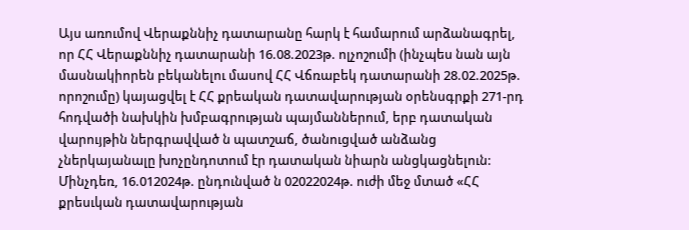Այս առումով Վերաքննիչ դատարանը հարկ է համարում արձանագրել, որ ՀՀ Վերաքննիչ դատարանի 16.08.2023թ. ոլչոշումի (ինչպես նան այն մասնակիորեն բեկանելու մասով ՀՀ Վճռաբեկ դատարանի 28.02.2025թ. որոշումը) կայացվել է ՀՀ քրեական դատավարության օրենսգրքի 271-րդ հոդվածի նախկին խմբագրության պայմաններում, երբ դատական վարույթին ներգրավված ն պատշաճ, ծանուցված անձանց չներկայանալը խոչընդոտում էր դատական նիարն անցկացնելուն: Մինչդեռ, 16.012024թ. ընդունված ն 02022024թ. ուժի մեջ մտած «ՀՀ քրեսւկան դատավարության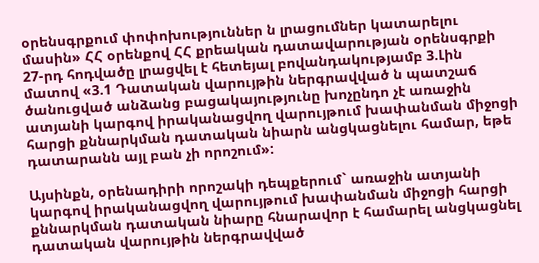օրենսգրքում փոփոխություններ ն լրացումներ կատարելու մասին» ՀՀ օրենքով ՀՀ քրեական դատավարության օրենսգրքի 27-րդ հոդվածը լրացվել է հետեյալ բովանդակությամբ 3.Լին մատով «3.1 Դատական վարույթին ներգրավված ն պատշաճ ծանուցված անձանց բացակայությունը խոչընդո չէ առաջին ատյանի կարգով իրականացվող վարույթում խափանման միջոցի հարցի քննարկման դատական նիարն անցկացնելու համար, եթե դատարանն այլ բան չի որոշում»:

Այսինքն, օրենադիրի որոշակի դեպքերում` առաջին ատյանի կարգով իրականացվող վարույթում խափանման միջոցի հարցի քննարկման դատական նիարը հնարավոր է համարել անցկացնել դատական վարույթին ներգրավված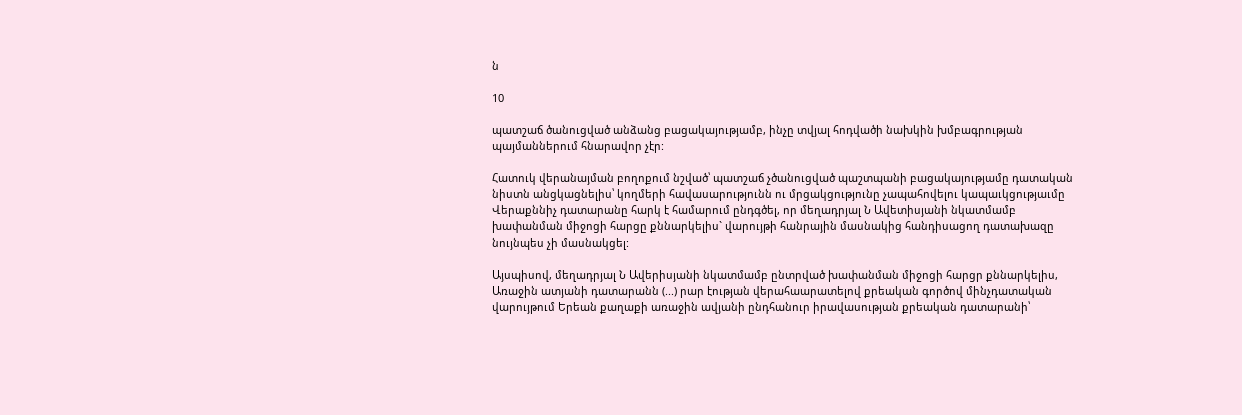ն

10

պատշաճ ծանուցված անձանց բացակայությամբ, ինչը տվյալ հոդվածի նախկին խմբագրության պայմաններում հնարավոր չէր:

Հատուկ վերանայման բողոքում նշված՝ պատշաճ չծանուցված պաշտպանի բացակայությամը դատական նիստն անցկացնելիս՝ կողմերի հավասարությունն ու մրցակցությունը չապահովելու կապաւկցությաւմը Վերաքննիչ դատարանը հարկ է համարում ընդգծել, որ մեղադրյալ Ն Ավետիսյանի նկատմամբ խափանման միջոցի հարցը քննարկելիս` վարույթի հանրային մասնակից հանդիսացող դատախազը նույնպես չի մասնակցել:

Այսպիսով, մեղադրյալ Ն Ավերիսյանի նկատմամբ ընտրված խափանման միջոցի հարցր քննարկելիս, Առաջին ատյանի դատարանն (...) րար էության վերահաարատելով քրեական գործով մինչդատական վարույթում Երեան քաղաքի առաջին ավյանի ընդհանուր իրավասության քրեական դատարանի՝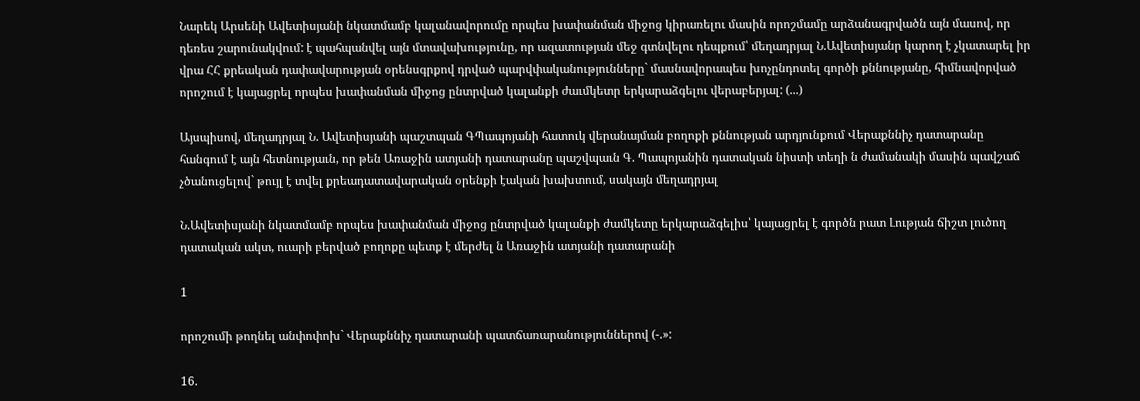Նարեկ Արսենի Ավետիսյանի նկատմամբ կալանավորումը որպես խափանման միջոց կիրառելու մասին որոշմամը արձանագրվածն այն մասով, որ դեռես շարունակվում: է պահպանվել այն մտավախությունը, որ ազատության մեջ գտնվելու դեպքում՝ մեղադրյալ Ն.Ավետիսյանր կարող է չկատարել իր վրա ՀՀ քրեական դափավարության օրենսգրքով դրված պարվփականությունները` մասնավորապես խոչընդոտել գործի քննությանը, հիմնավորված որոշում է կայացրել որպես խափանման միջոց ընտրված կալանքի ժաւմկետր երկարաձգելու վերաբերյալ: (...)

Այսպիսով, մեղադրյալ Ն. Ավետիսյանի պաշտպան ԳՊապոյանի հատուկ վերանայման բողոքի քննության արդյունքում Վերաքննիչ դատարանը հանգում է այն հետնությաւն, որ թեն Առաջին ատյանի դատարանը պաշվպաւն Գ. Պապոյանին դատական նիստի տեղի ն ժամանակի մասին պավշաճ չծանուցելով` թույլ է տվել քրեադատավարական օրենքի էական խախտում, սակայն մեղադրյալ

Ն.Ավետիսյանի նկատմամբ որպես խափանման միջոց ընտրված կալանքի ժամկետը երկարաձգելիս՝ կայացրել է գործն րատ Լության ճիշտ լուծող դատական ակտ, ուարի բերված բողոքը պետք է մերժել ն Առաջին ատյանի դատարանի

1

որոշումի թողնել անփոփոխ` Վերաքննիչ դատարանի պատճառարանություններով (-.»:

16.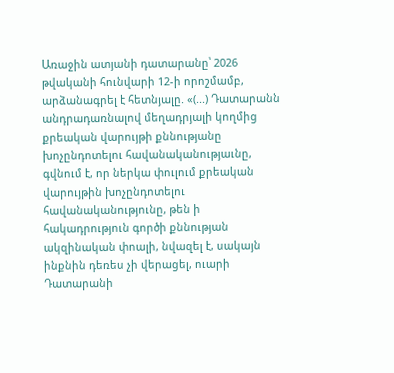Առաջին ատյանի դատարանը՝ 2026 թվականի հունվարի 12-ի որոշմամբ, արձանագրել է հետնյալը. «(...) Դատարանն անդրադառնալով մեղադրյալի կողմից քրեական վարույթի քննությանը խոչընդոտելու հավանականությաւնը, գվնում է, որ ներկա փուլում քրեական վարույթին խոչընդոտելու հավանականությունը, թեն ի հակադրություն գործի քննության ակզինական փոալի, նվազել է, սակայն ինքնին դեռես չի վերացել, ուարի Դատարանի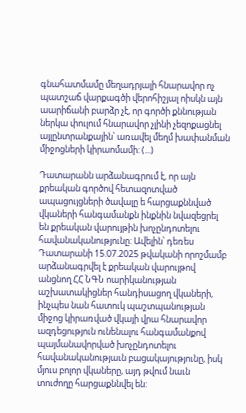գնահատմամը մեղադրյալի հնարավոր ոչ պատշաճ վարքագծի վերոհիշյալ ոիսկն այն աարիճանի բարձր չէ, որ գործի քննության ներկա փուլում հնարավոր չլինի չեզոքացնել այլընտրանքային՝ առավել մեղմ խափանման միջոցների կիրաոմամի: (...)

Դատարանն արձանագրում է, որ այն քրեական գործով հետազոտված ապացույցների ծավալը ե հարցաքննված վկաների հանգամանքն ինքնին նվազեցրել են քրեական վարույթին խոչընդոտելու հավանականությունը: Ավելին՝ դեռես Դատարանի 15.07.2025 թվականի որոշմամբ արձանագրվել է քրեական վարույթով անցնող ՀՀ ՆԳՆ ոարիկանության աշխատակիցներ հանդիսացող վկաների, ինչպես նան հատուկ պաշտպանության միջոց կիրառված վկայի վրա հնարավոր ազդեցություն ունենալու հանգամանքով պայմանավորված խոչընդոտելու հավանականությաւն բացակայությունը, իսկ մյուս բոլոր վկաները, այդ թվում նաւն տուժողը հարցաքննվել են: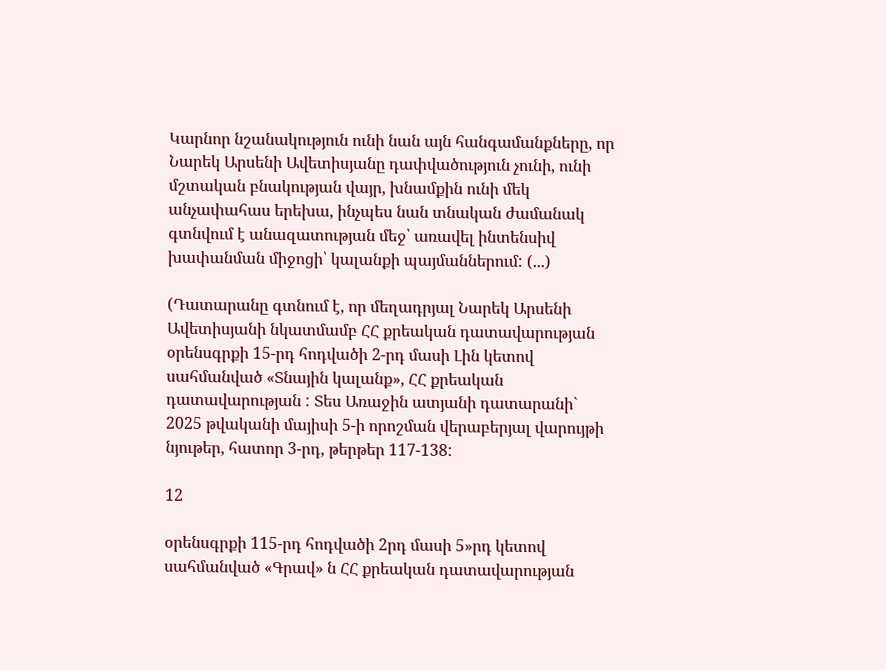Կարնոր նշանակություն ունի նան այն հանգամանքները, որ Նարեկ Արսենի Ավետիսյանը դափվածություն չունի, ունի մշտական բնակության վայր, խնամքին ունի մեկ անչափահաս երեխա, ինչպես նան տնական ժամանակ գտնվում է անազատության մեջ՝ առավել ինտենսիվ խափանման միջոցի՝ կալանքի պայմաններում: (...)

(Դատարանը գտնում է, որ մեղադրյալ Նարեկ Արսենի Ավետիսյանի նկատմամբ ՀՀ քրեական դատավարության օրենսգրքի 15-րդ հոդվածի 2-րդ մասի Լին կետով սահմանված «Տնային կալանք», ՀՀ քրեական դատավարության : Տես Առաջին ատյանի դատարանի` 2025 թվականի մայիսի 5-ի որոշման վերաբերյալ վարույթի նյութեր, հատոր 3-րդ, թերթեր 117-138:

12

օրենսգրքի 115-րդ հոդվածի 2րդ մասի 5»րդ կետով սահմանված «Գրավ» ն ՀՀ քրեական դատավարության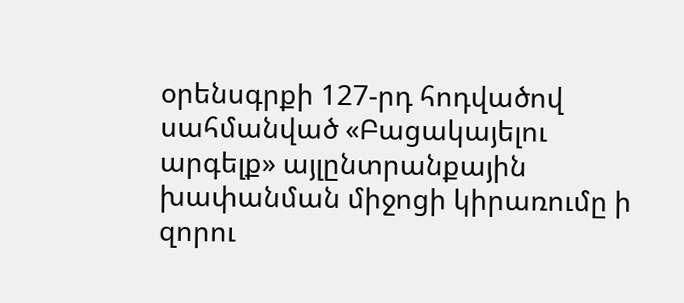օրենսգրքի 127-րդ հոդվածով սահմանված «Բացակայելու արգելք» այլընտրանքային խափանման միջոցի կիրառումը ի զորու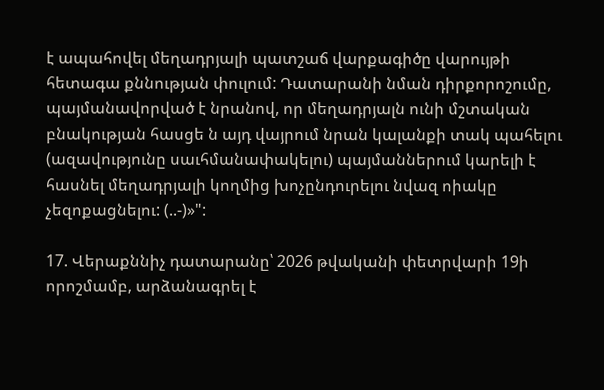է ապահովել մեղադրյալի պատշաճ վարքագիծը վարույթի հետագա քննության փուլում: Դատարանի նման դիրքորոշումը, պայմանավորված է նրանով, որ մեղադրյալն ունի մշտական բնակության հասցե ն այդ վայրում նրան կալանքի տակ պահելու (ազավությունը սաւհմանափակելու) պայմաններում կարելի է հասնել մեղադրյալի կողմից խոչընդուրելու նվազ ոիակը չեզոքացնելու: (..-)»":

17. Վերաքննիչ դատարանը՝ 2026 թվականի փետրվարի 19ի որոշմամբ, արձանագրել է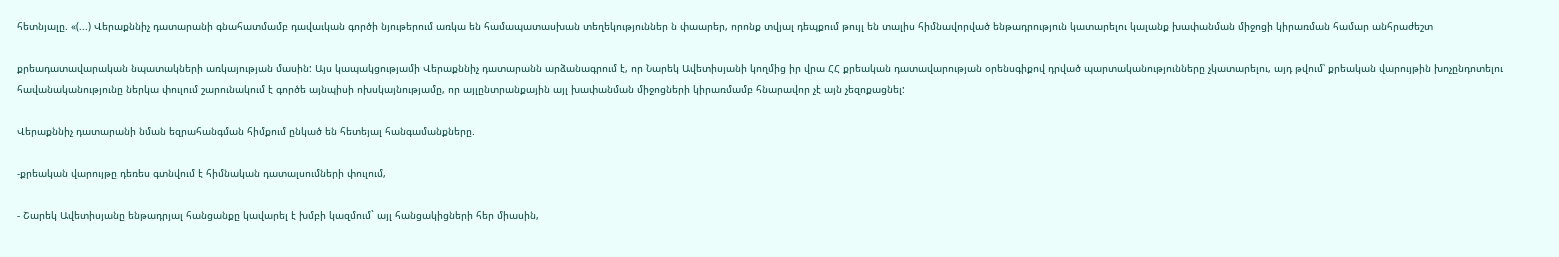հետնյալը. «(...) Վերաքննիչ դատարանի գնահատմամբ դավաւկան գործի նյութերում առկա են համապատասխան տեղեկություններ ն փաարեր, որոնք տվյալ դեպքում թույլ են տալիս հիմնավորված ենթադրություն կատարելու կալանք խափանման միջոցի կիրառման համար անհրաժեշտ

քրեադատավարական նպատակների առկայության մասին: Այս կապակցությամի Վերաքննիչ դատարանն արձանագրում է, որ Նարեկ Ավետիսյանի կողմից իր վրա ՀՀ քրեական դատավարության օրենսգիքով դրված պարտականությունները չկատարելու, այդ թվում՝ քրեական վարույթին խոչընդոտելու հավանականությունը ներկա փուլում շարունակում է գործե այնպիսի ոխսկայնությամը, որ այլընտրանքային այլ խափանման միջոցների կիրառմամբ հնարավոր չէ այն չեզոքացնել:

Վերաքննիչ դատարանի նման եզրահանգման հիմքում ընկած են հետեյալ հանգամանքները.

-քրեական վարույթը դեռես գտնվում է հիմնական դատալսումների փուլում,

- Շարեկ Ավետիսյանը ենթադրյալ հանցանքը կավարել է խմբի կազմում` այլ հանցակիցների հեր միասին,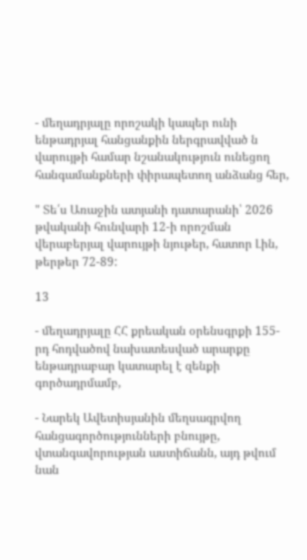- մեղադրյալը որոշակի կապեր ունի ենթադրյալ հանցանքին ներգրավված ն վարույթի համար նշանակություն ունեցող հանգամանքների փիրապետող անձանց հեր,

" Տե՛ս Առաջին ատյանի դատարանի՝ 2026 թվականի հունվարի 12-ի որոշման վերաբերյալ վարույթի նյութեր, հատոր Լին, թերթեր 72-89:

13

- մեղադրյալը ՀՀ քրեական օրենսգրքի 155-րդ հոդվածով նախատեսված արարքը ենթադրաբար կատարել է զենքի գործադրմամբ,

- Նարեկ Ավետիսյանին մեղսագրվող հանցագործությունների բնույթը, վտանգավորության աստիճանն, այդ թվում նան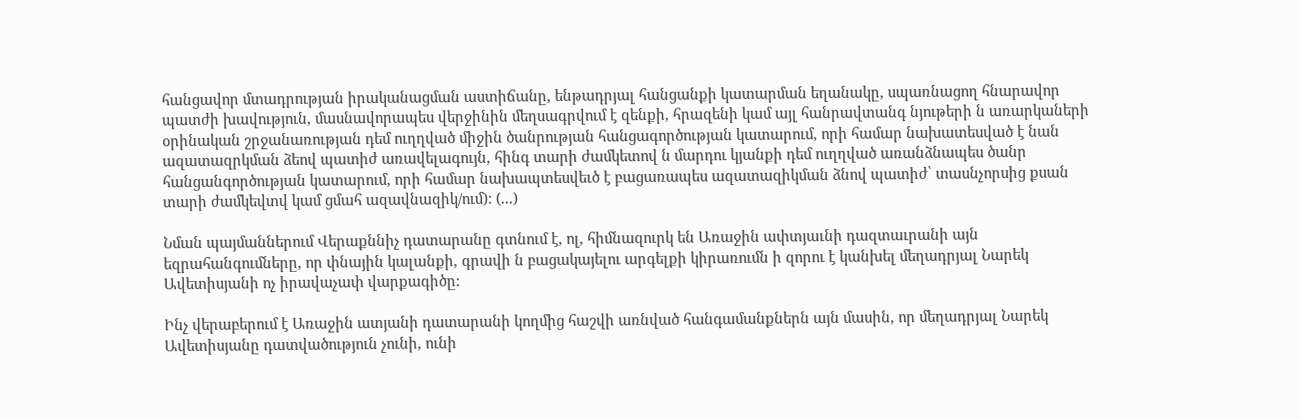հանցավոր մտադրության իրականացման աստիճանը, ենթադրյալ հանցանքի կատարման եղանակը, սպառնացող հնարավոր պատժի խավություն, մասնավորապես վերջինին մեղսագրվում է զենքի, հրազենի կամ այլ հանրավտանգ նյութերի ն առարկաների օրինական շրջանառության դեմ ուղղված միջին ծանրության հանցագործության կատարում, որի համար նախատեսված է նան ազատազրկման ձեով պատիժ առավելագույն, հինգ տարի ժամկետով ն մարդու կյանքի դեմ ուղղված առանձնապես ծանր հանցանգործության կատարում, որի համար նախապտեսվեւծ է բացառապես ազատազիկման ձնով պատիժ՝ տասնչորսից քսան տարի ժամկեվտվ կամ ցմահ ազավնազիկ/ում): (...)

Նման պայմաններում Վերաքննիչ դատարանը գտնում է, ոլ, հիմնազուրկ են Առաջին ափտյաւնի դազտաւրանի այն եզրահանգումները, որ փնային կալանքի, գրավի ն բացակայելու արգելքի կիրառումն ի զորու է կանխել մեղադրյալ Նարեկ Ավետիսյանի ոչ իրավաչափ վարքագիծը:

Ինչ վերաբերում է Առաջին ատյանի դատարանի կողմից հաշվի առնված հանգամանքներն այն մասին, որ մեղադրյալ Նարեկ Ավետիսյանը դատվածություն չունի, ունի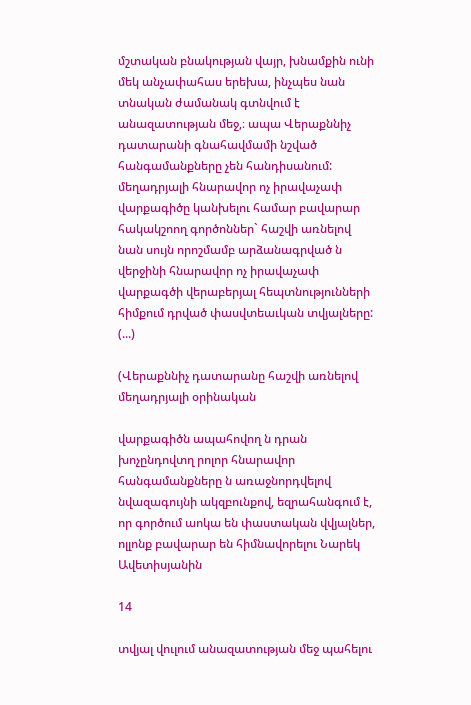մշտական բնակության վայր, խնամքին ունի մեկ անչափահաս երեխա, ինչպես նան տնական ժամանակ գտնվում է անազատության մեջ,։ ապա Վերաքննիչ դատարանի գնահավմամի նշված հանգամանքները չեն հանդիսանում: մեղադրյալի հնարավոր ոչ իրավաչափ վարքագիծը կանխելու համար բավարար հակակշոող գործոններ` հաշվի առնելով նան սույն որոշմամբ արձանագրված ն վերջինի հնարավոր ոչ իրավաչափ վարքագծի վերաբերյալ հեպտնությունների հիմքում դրված փասվտեաւկան տվյալները: (...)

(Վերաքննիչ դատարանը հաշվի առնելով մեղադրյալի օրինական

վարքագիծն ապահովող ն դրան խոչընդովտղ րոլոր հնարավոր հանգամանքները ն առաջնորդվելով նվազագույնի ակզբունքով, եզրահանգում է, որ գործում աոկա են փաստական վվյալներ, ոլլոնք բավարար են հիմնավորելու Նարեկ Ավետիսյանին

14

տվյալ վուլում անազատության մեջ պահելու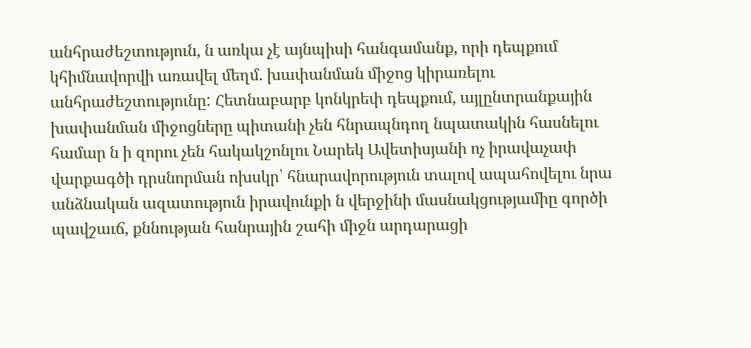անհրաժեշտություն, ն առկա չէ այնպիսի հանգամանք, որի դեպքում կհիմնավորվի առավել մեղմ. խափանման միջոց կիրառելու անհրաժեշտությունը: Հետնաբարբ կոնկրեփ դեպքում, այլընտրանքային խափանման միջոցները պիտանի չեն հնրապնդող նպատակին հասնելու համար ն ի զորու չեն հակակշոնլու Նարեկ Ավետիսյանի ոչ իրավաչափ վարքագծի դրսնորման ոխսկր՝ հնարավորություն տալով ապահովելու նրա անձնական ազատություն իրավունքի ն վերջինի մասնակցությամիը գործի պավշաւճ, քննության հանրային շահի միջն արդարացի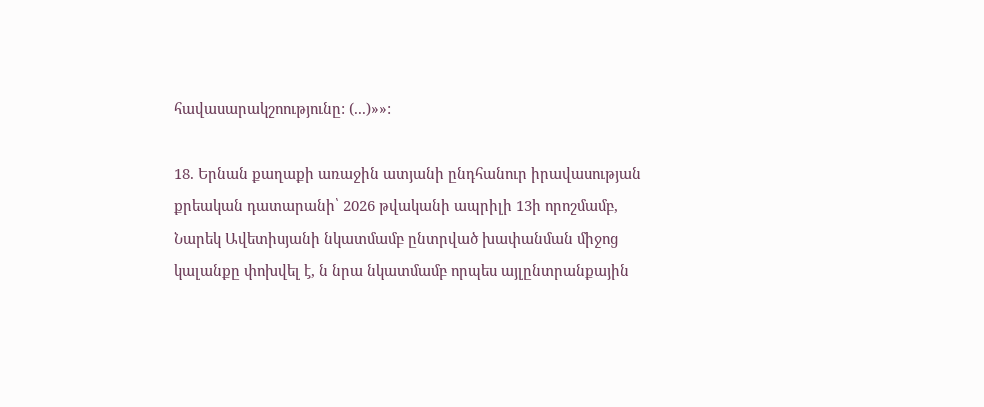հավասարակշոությունը: (...)»»:

18. Երնան քաղաքի առաջին ատյանի ընդհանուր իրավասության քրեական դատարանի՝ 2026 թվականի ապրիլի 13ի որոշմամբ, Նարեկ Ավետիսյանի նկատմամբ ընտրված խափանման միջոց կալանքը փոխվել է, ն նրա նկատմամբ որպես այլընտրանքային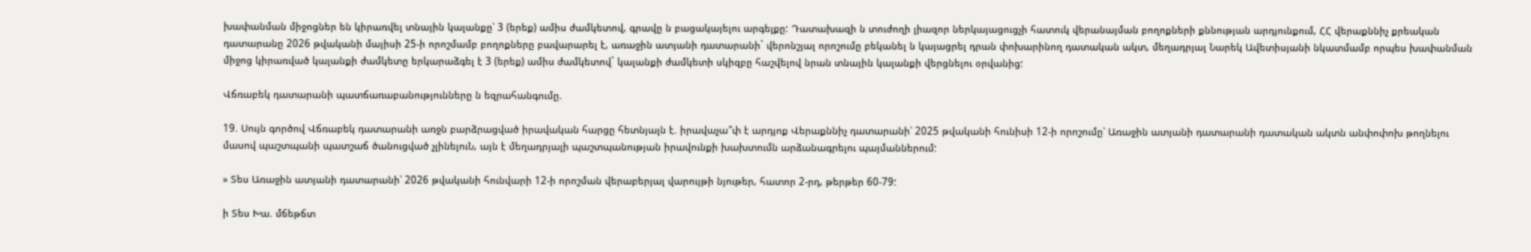խափանման միջոցներ են կիրառվել տնային կալանքը՝ 3 (երեք) ամիս ժամկետով, գրավը ն բացակայելու արգելքը: Դատախազի ն տուժողի լիազոր ներկայացուցչի հատուկ վերանայման բողոքների քննության արդյունքում, ՀՀ վերաքննիչ քրեական դատարանը 2026 թվականի մայիսի 25-ի որոշմամբ բողոքները բավարարել է, առաջին ատյանի դատարանի` վերոնշյալ որոշումը բեկանել ն կայացրել դրան փոխարինող դատական ակտ, մեղադրյալ Նարեկ Ավետիսյանի նկատմամբ որպես խափանման միջոց կիրառված կալանքի ժամկետը երկարաձգել է 3 (երեք) ամիս ժամկետով` կալանքի ժամկետի սկիզբը հաշվելով նրան տնային կալանքի վերցնելու օրվանից:

Վճռաբեկ դատարանի պատճառաբանությունները ն եզրահանգումը.

19. Սույն գործով Վճռաբեկ դատարանի առջն բարձրացված իրավական հարցը հետնյալն է. իրավաչա՞փ է արդյոք Վերաքննիչ դատարանի՝ 2025 թվականի հունիսի 12-ի որոշումը՝ Առաջին ատյանի դատարանի դատական ակտն անփոփոխ թողնելու մասով պաշտպանի պատշաճ ծանուցված չլինելուՆ, այն է մեղադրյալի պաշտպանության իրավունքի խախտումն արձանագրելու պայմաններում:

» Տես Առաջին ատյանի դատարանի՝ 2026 թվականի հունվարի 12-ի որոշման վերաբերյալ վարույթի նյութեր, հատոր 2-րդ, թերթեր 60-79:

ի Տես Խա. մճեթճտ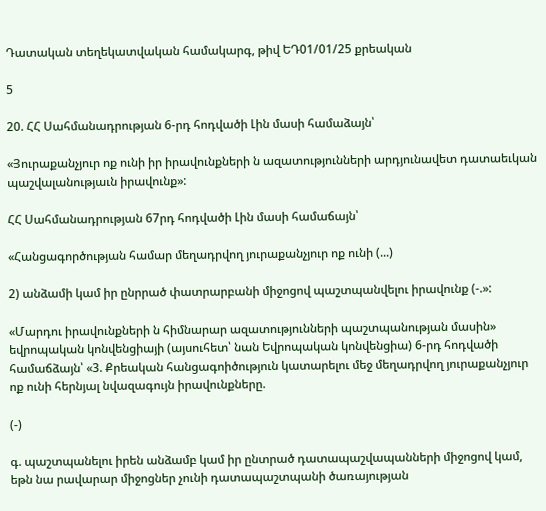Դատական տեղեկատվական համակարգ, թիվ ԵԴ01/01/25 քրեական

5

20. ՀՀ Սահմանադրության 6-րդ հոդվածի Լին մասի համաձայն՝

«Յուրաքանչյուր ոք ունի իր իրավունքների ն ազատությունների արդյունավետ դատաեւկան պաշվալանությաւն իրավունք»:

ՀՀ Սահմանադրության 67րդ հոդվածի Լին մասի համաճայն՝

«Հանցագործության համար մեղադրվող յուրաքանչյուր ոք ունի (...)

2) անձամի կամ իր ընրրած փատրարբանի միջոցով պաշտպանվելու իրավունք (-.»:

«Մարդու իրավունքների ն հիմնարար ազատությունների պաշտպանության մասին» եվրոպական կոնվենցիայի (այսուհետ՝ նան Եվրոպական կոնվենցիա) 6-րդ հոդվածի համաճձայն՝ «3. Քրեական հանցագոիծություն կատարելու մեջ մեղադրվող յուրաքանչյուր ոք ունի հերնյալ նվազագույն իրավունքները.

(-)

գ. պաշտպանելու իրեն անձամբ կամ իր ընտրած դատապաշվապանների միջոցով կամ, եթն նա րավարար միջոցներ չունի դատապաշտպանի ծառայության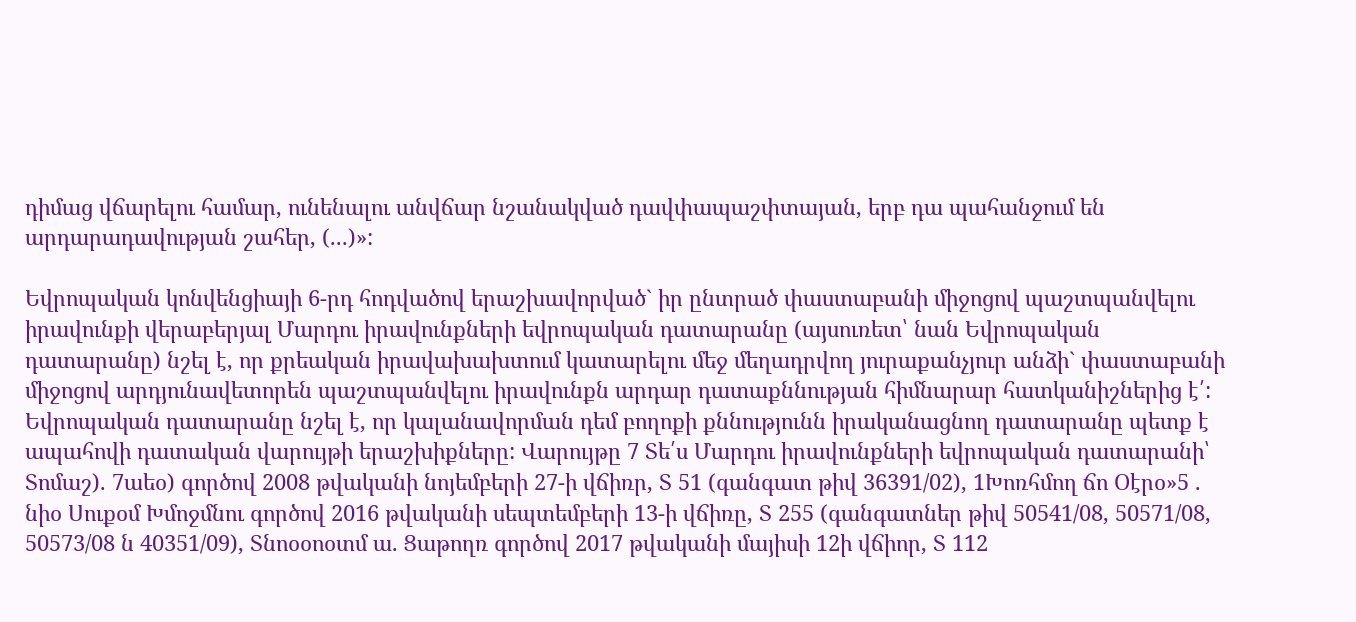դիմաց վճարելու համար, ունենալու անվճար նշանակված դավփապաշփտայան, երբ դա պահանջում են արդարադավության շահեր, (...)»:

Եվրոպական կոնվենցիայի 6-րդ հոդվածով երաշխավորված` իր ընտրած փաստաբանի միջոցով պաշտպանվելու իրավունքի վերաբերյալ Մարդու իրավունքների եվրոպական դատարանը (այսուռետ՝ նան Եվրոպական դատարանը) նշել է, որ քրեական իրավախախտում կատարելու մեջ մեղադրվող յուրաքանչյուր անձի` փաստաբանի միջոցով արդյունավետորեն պաշտպանվելու իրավունքն արդար դատաքննության հիմնարար հատկանիշներից է՛: Եվրոպական դատարանը նշել է, որ կալանավորման դեմ բողոքի քննությունն իրականացնող դատարանը պետք է ապահովի դատական վարույթի երաշխիքները: Վարույթը 7 Տե՛ս Մարդու իրավունքների եվրոպական դատարանի՝ Տոմաշ). 7աեօ) գործով 2008 թվականի նոյեմբերի 27-ի վճիռր, Տ 51 (գանգատ թիվ 36391/02), 1Խոռհմող ճո Օէրօ»5 . նիօ Սուքօմ Խմոջմնու գործով 2016 թվականի սեպտեմբերի 13-ի վճիռը, Տ 255 (գանգատներ թիվ 50541/08, 50571/08, 50573/08 ն 40351/09), Տնոօօոօտմ ա. Ցաթողռ գործով 2017 թվականի մայիսի 12ի վճիոր, Տ 112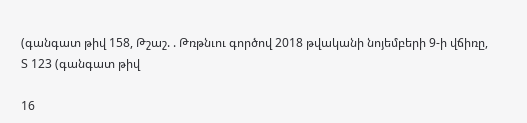(գանգատ թիվ 158, Թշաշ. . Թռթնւու գործով 2018 թվականի նոյեմբերի 9-ի վճիռը, Տ 123 (գանգատ թիվ

16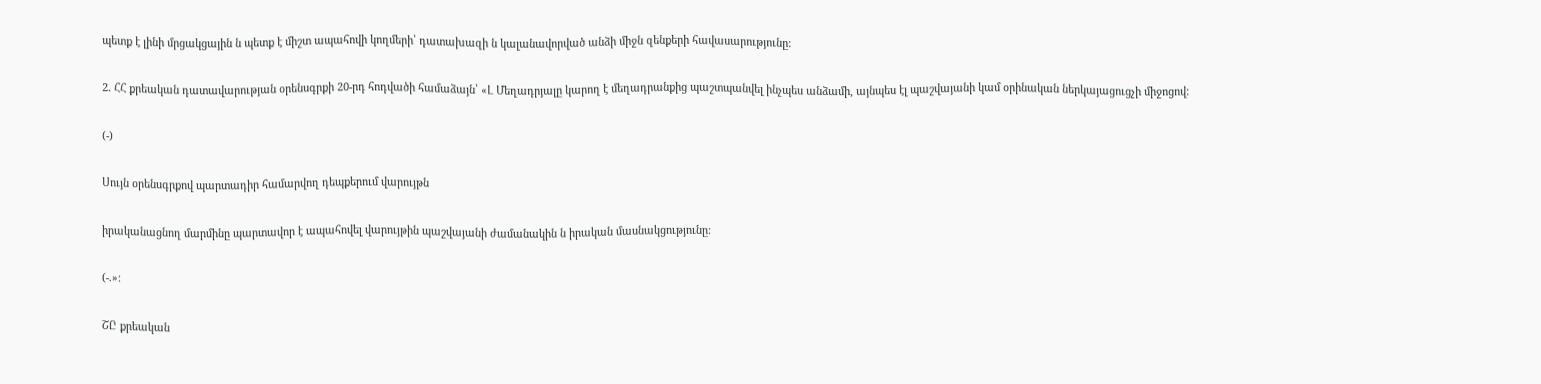պետք է լինի մրցակցային ն պետք է միշտ ապահովի կողմերի՝ դատախազի ն կալանավորված անձի միջն զենքերի հավասարությունը:

2. ՀՀ քրեական դատավարության օրենսգրքի 20-րդ հոդվածի համաձայն՝ «Լ Մեղադրյալը կարող է մեղադրանքից պաշտպանվել ինչպես անձամի, այնպես էլ պաշվայանի կամ օրինական ներկայացուցչի միջոցով:

(-)

Սույն օրենսգրքով պարտադիր համարվող դեպքերում վարույթն

իրականացնող մարմինը պարտավոր է ապահովել վարույթին պաշվայանի ժամանակին ն իրական մասնակցությունը:

(-.»:

ՇԸ քրեական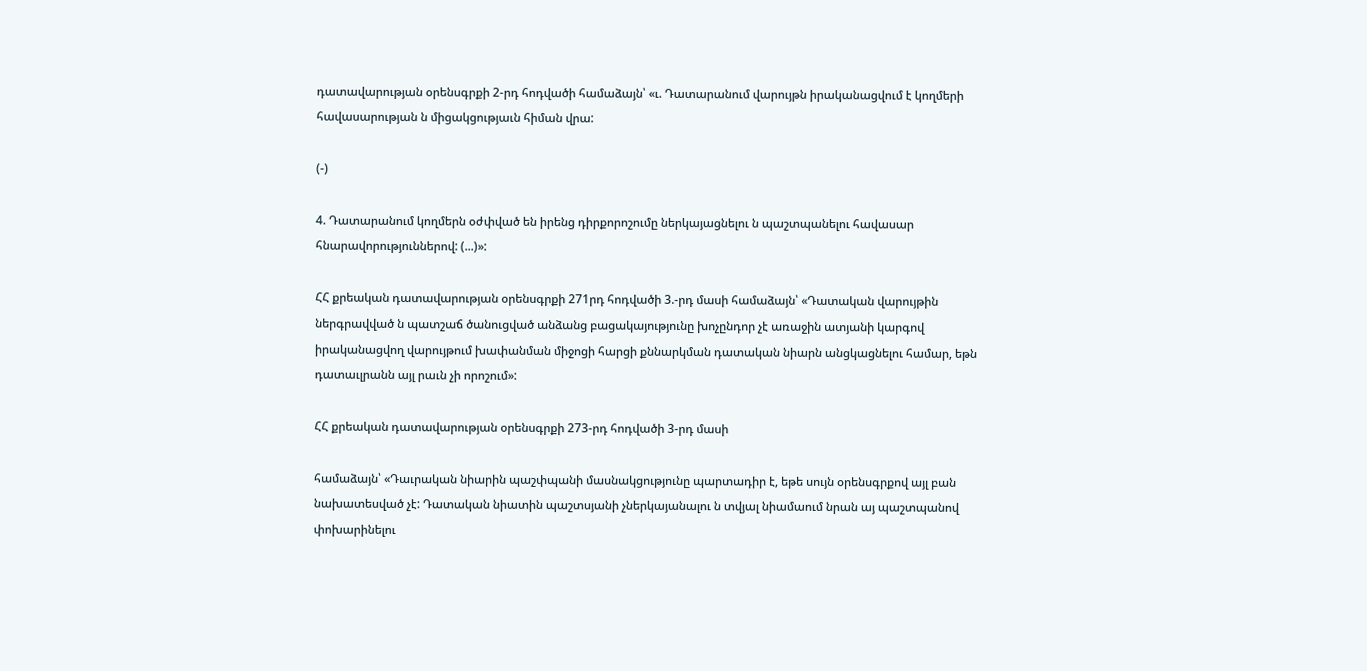դատավարության օրենսգրքի 2-րդ հոդվածի համաձայն՝ «ւ. Դատարանում վարույթն իրականացվում է կողմերի հավասարության ն միցակցությաւն հիման վրա:

(-)

4. Դատարանում կողմերն օժփված են իրենց դիրքորոշումը ներկայացնելու ն պաշտպանելու հավասար հնարավորություններով: (...)»:

ՀՀ քրեական դատավարության օրենսգրքի 271րդ հոդվածի 3.-րդ մասի համաձայն՝ «Դատական վարույթին ներգրավված ն պատշաճ ծանուցված անձանց բացակայությունը խոչընդոր չէ առաջին ատյանի կարգով իրականացվող վարույթում խափանման միջոցի հարցի քննարկման դատական նիարն անցկացնելու համար, եթն դատաւլրանն այլ րաւն չի որոշում»:

ՀՀ քրեական դատավարության օրենսգրքի 273-րդ հոդվածի 3-րդ մասի

համաձայն՝ «Դաւրական նիարին պաշփպանի մասնակցությունը պարտադիր է, եթե սույն օրենսգրքով այլ բան նախատեսված չէ: Դատական նիատին պաշտսյանի չներկայանալու ն տվյալ նիամաում նրան այ պաշտպանով փոխարինելու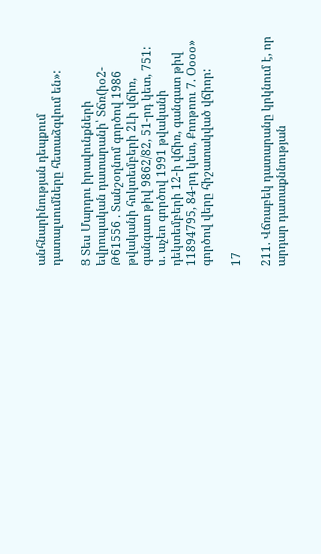անհնարինության դեպքում դատալսումները հետաձգվում են»:

Ց Տես Մարդու իրավունքների եվրոպական դատարանի՝ Տճռ(իօ2-Թ61556 . Տանշօղնոմ գործով 1986 թվականի հոկտեմբերի 2Լի վճիռ, գանգատ թիվ 9862/82, 51-րդ կետ, 751: ս. աչեո գործով 1991 թվականի դեկտեմբերի 12-ի վճիռ, գանգատ թիվ 11894795, 84-րդ կետ, Քոոթոու 7. Օօօօ» գործով վերը հիշատակված վճիոր:

17

211. Վճռաբեկ դատարանը կրկնում է, որ արդար դատաքննության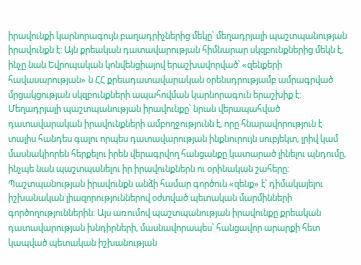իրավունքի կարնորագույն բաղադրիչներից մեկը՝ մեղադրյալի պաշտպանության իրավունքն է: Այն քրեական դատավարության հիմնարար սկզբունքներից մեկն է, ինչը նան Եվրոպական կոնվենցիայով երաշխավորված՝ «զենքերի հավասարության» ն ՀՀ քրեադատավարական օրենսդրությամբ ամրագրված մրցակցության սկզբունքների ապահովման կարնորագուն երաշխիք է: Մեղադրյալի պաշտպանության իրավունքը՝ նրան վերապահված դատավարական իրավունքների ամբողջությունն է, որը հնարավորություն է տալիս հանդես գալու որպես դատավարության ինքնուրույն սուբյեկտ, լրիվ կամ մասնակիորեն հերքելու իրեն վերագրվող հանցանքը կատարած լինելու պնդումը, ինչպե նան պաշտպանելու իր իրավունքներն ու օրինական շահերը: Պաշտպանության իրավունքն անձի համար գործուն «զենք» է՝ դիմակայելու իշխանական լիազորություններով օժտված պետական մարմինների գործողություններին: Այս առումով պաշտպանության իրավունքը քրեական դատավարության խնդիրների, մասնավորապես՝ հանցավոր արարքի հետ կապված պետական իշխանության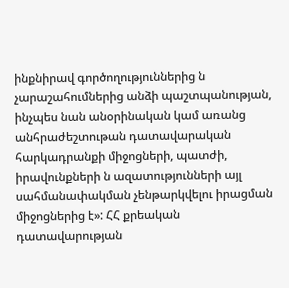ինքնիրավ գործողություններից ն չարաշահումներից անձի պաշտպանության, ինչպես նան անօրինական կամ առանց անհրաժեշտութան դատավարական հարկադրանքի միջոցների, պատժի, իրավունքների ն ազատությունների այլ սահմանափակման չենթարկվելու իրացման միջոցներից է»: ՀՀ քրեական դատավարության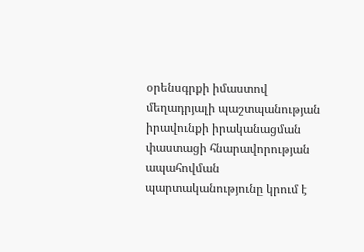օրենսգրքի իմաստով մեղադրյալի պաշտպանության իրավունքի իրականացման փաստացի հնարավորության ապահովման պարտականությունը կրում է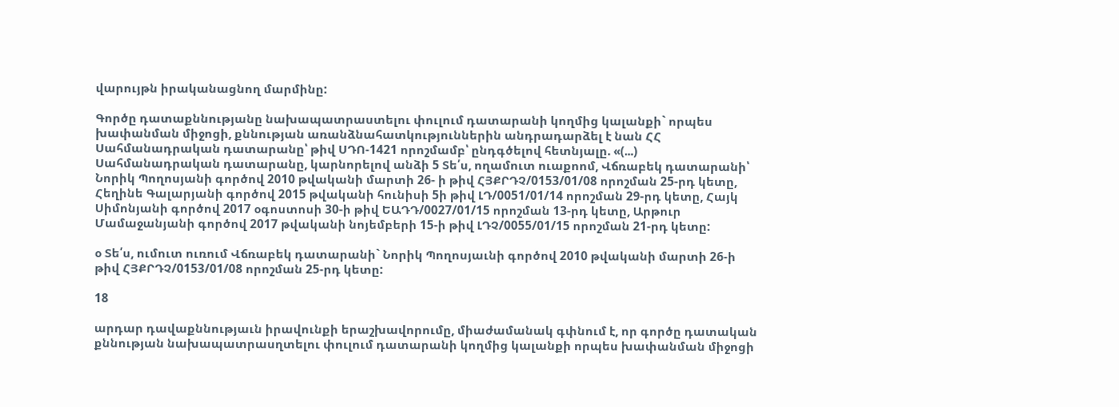վարույթն իրականացնող մարմինը:

Գործը դատաքննությանը նախապատրաստելու փուլում դատարանի կողմից կալանքի` որպես խափանման միջոցի, քննության առանձնահատկություններին անդրադարձել է նան ՀՀ Սահմանադրական դատարանը՝ թիվ ՍԴՈ-1421 որոշմամբ՝ ընդգծելով հետնյալը. «(...) Սահմանադրական դատարանը, կարնորելով անձի 5 Տե՛ս, ողամուտ ուաքոոմ, Վճռաբեկ դատարանի՝ Նորիկ Պողոսյանի գործով 2010 թվականի մարտի 26- ի թիվ ՀՅՔՐԴՉ/0153/01/08 որոշման 25-րդ կետը, Հեղինե Գալարյանի գործով 2015 թվականի հունիսի 5ի թիվ ԼԴ/0051/01/14 որոշման 29-րդ կետը, Հայկ Սիմոնյանի գործով 2017 օգոստոսի 30-ի թիվ ԵԱԴԴ/0027/01/15 որոշման 13-րդ կետը, Արթուր Մամաջանյանի գործով 2017 թվականի նոյեմբերի 15-ի թիվ ԼԴՉ/0055/01/15 որոշման 21-րդ կետը:

օ Տե՛ս, ումուտ ուռում Վճռաբեկ դատարանի` Նորիկ Պողոսյաւնի գործով 2010 թվականի մարտի 26-ի թիվ ՀՅՔՐԴՉ/0153/01/08 որոշման 25-րդ կետը:

18

արդար դավաքննությաւն իրավունքի երաշխավորումը, միաժամանակ գփնում է, որ գործը դատական քննության նախապատրասղտելու փուլում դատարանի կողմից կալանքի որպես խափանման միջոցի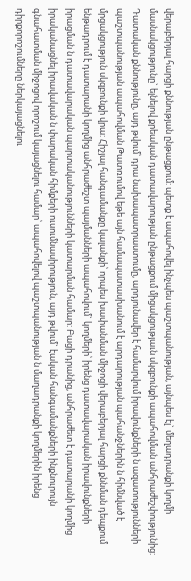վերաբերյալ հարցի քննության ընթացքում: պետք է ապահովել ինչպես պաշտպանության, այնպես էլ` մեղադրանքի կողմի մասնակցությունը` ելնելով քրեական դատավարության ընթացքում միցակցությաւն սկզբունքի ապահովման անհրաժեշփությունից: Դատական քննությունը, այդ թվում՝ դրա նախապատրաստումը, արդյունավեր է համարվում իրավունքների ն ազատությունների պաշտպանության ապահովման Թատռումով եթե այն համապատասխանում է արդարության պահանջներին ն հիմնված է մրցակցություն սկզբունքի վրա: Հիշյալ հանգամանքը կալանքի՝ որպես խափանման միջոցի վերաբերյալ հարցի քննման դեպքում ենթադրում է դատարանի կողմից անհրաժեշտ պայմանների ապահովում` կողմերի՝ իրենց դատավարական իրավունքների իրացման ն դատավարական պարտականությունների կատարման համար: Բացի դրանից, անհրաժետ է դատարանի կողմից իրականացնել իրավական ն փարական հիմքերի ուսումնասիրություն, այդ թվում` էական հանգամանքների ինքնուրույն գնահատման միջոցով որոշում կայացնելու համար՝ ապահովելով պաշտպանության ն մաղադրանքի կողմերին իրենց դիրքորոշումները ներկայացնելու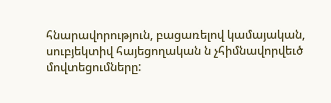հնարավորություն, բացառելով կամայական, սուբյեկտիվ հայեցողական ն չհիմնավորվեւծ մովտեցումները: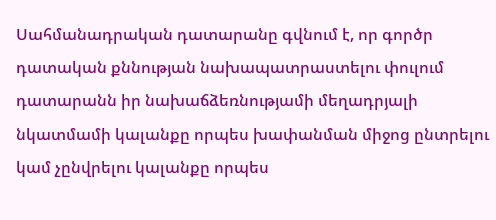Սահմանադրական դատարանը գվնում է, որ գործր դատական քննության նախապատրաստելու փուլում դատարանն իր նախաճձեռնությամի մեղադրյալի նկատմամի կալանքը որպես խափանման միջոց ընտրելու կամ չընվրելու կալանքը որպես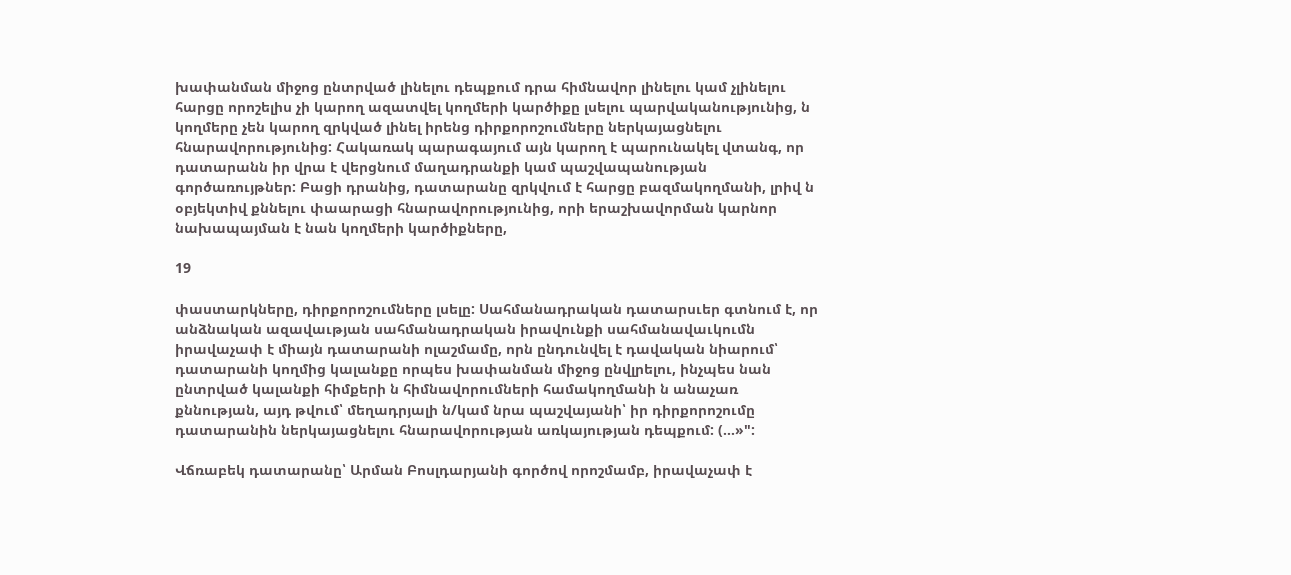խափանման միջոց ընտրված լինելու դեպքում դրա հիմնավոր լինելու կամ չլինելու հարցը որոշելիս չի կարող ազատվել կողմերի կարծիքը լսելու պարվականությունից, ն կողմերը չեն կարող զրկված լինել իրենց դիրքորոշումները ներկայացնելու հնարավորությունից: Հակառակ պարագայում այն կարող է պարունակել վտանգ, որ դատարանն իր վրա է վերցնում մաղադրանքի կամ պաշվապանության գործառույթներ: Բացի դրանից, դատարանը զրկվում է հարցը բազմակողմանի, լրիվ ն օբյեկտիվ քննելու փաարացի հնարավորությունից, որի երաշխավորման կարնոր նախապայման է նան կողմերի կարծիքները,

19

փաստարկները, դիրքորոշումները լսելը: Սահմանադրական դատարսւեր գտնում է, որ անձնական ազավաւթյան սահմանադրական իրավունքի սահմանավաւկումն իրավաչափ է միայն դատարանի ոլաշմամը, որն ընդունվել է դավական նիարում՝ դատարանի կողմից կալանքը որպես խափանման միջոց ընվլրելու, ինչպես նան ընտրված կալանքի հիմքերի ն հիմնավորումների համակողմանի ն անաչառ քննության, այդ թվում՝ մեղադրյալի ն/կամ նրա պաշվայանի՝ իր դիրքորոշումը դատարանին ներկայացնելու հնարավորության առկայության դեպքում: (...»":

Վճռաբեկ դատարանը՝ Արման Բոսլդարյանի գործով որոշմամբ, իրավաչափ է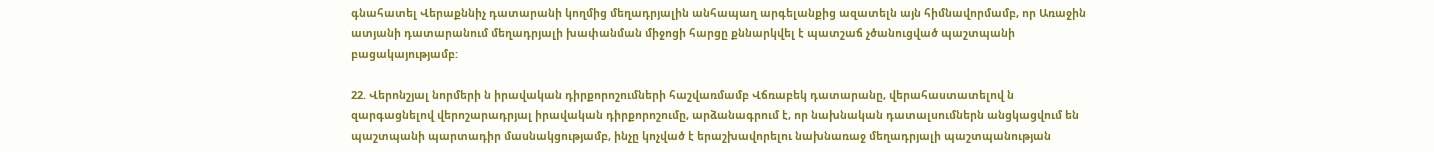գնահատել Վերաքննիչ դատարանի կողմից մեղադրյալին անհապաղ արգելանքից ազատելն այն հիմնավորմամբ, որ Առաջին ատյանի դատարանում մեղադրյալի խափանման միջոցի հարցը քննարկվել է պատշաճ չծանուցված պաշտպանի բացակայությամբ:

22. Վերոնշյալ նորմերի ն իրավական դիրքորոշումների հաշվառմամբ Վճռաբեկ դատարանը, վերահաստատելով ն զարգացնելով վերոշարադրյալ իրավական դիրքորոշումը, արձանագրում է, որ նախնական դատալսումներն անցկացվում են պաշտպանի պարտադիր մասնակցությամբ, ինչը կոչված է երաշխավորելու նախնառաջ մեղադրյալի պաշտպանության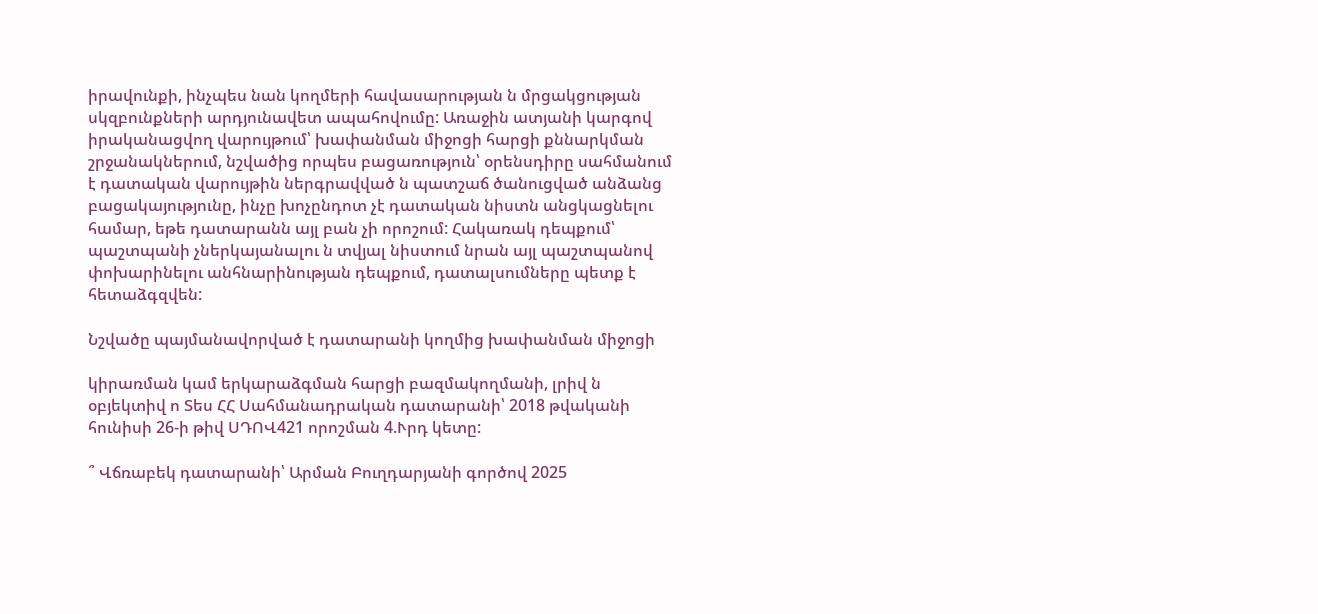իրավունքի, ինչպես նան կողմերի հավասարության ն մրցակցության սկզբունքների արդյունավետ ապահովումը: Առաջին ատյանի կարգով իրականացվող վարույթում՝ խափանման միջոցի հարցի քննարկման շրջանակներում, նշվածից որպես բացառություն՝ օրենսդիրը սահմանում է դատական վարույթին ներգրավված ն պատշաճ ծանուցված անձանց բացակայությունը, ինչը խոչընդոտ չէ դատական նիստն անցկացնելու համար, եթե դատարանն այլ բան չի որոշում: Հակառակ դեպքում՝ պաշտպանի չներկայանալու ն տվյալ նիստում նրան այլ պաշտպանով փոխարինելու անհնարինության դեպքում, դատալսումները պետք է հետաձգզվեն:

Նշվածը պայմանավորված է դատարանի կողմից խափանման միջոցի

կիրառման կամ երկարաձգման հարցի բազմակողմանի, լրիվ ն օբյեկտիվ ո Տես ՀՀ Սահմանադրական դատարանի՝ 2018 թվականի հունիսի 26-ի թիվ ՍԴՈՎ421 որոշման 4.Ւրդ կետը:

՞ Վճռաբեկ դատարանի՝ Արման Բուղդարյանի գործով 2025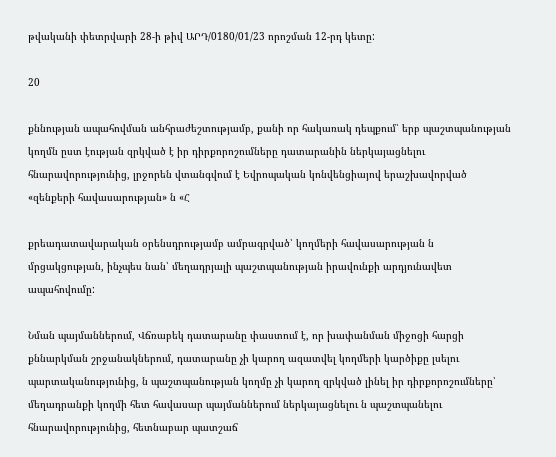թվականի փետրվարի 28-ի թիվ ԱՐԴ/0180/01/23 որոշման 12-րդ կետը:

20

քննության ապահովման անհրաժեշտությամբ, քանի որ հակառակ դեպքում՝ երբ պաշտպանության կողմն ըստ էության զրկված է իր դիրքորոշումները դատարանին ներկայացնելու հնարավորությունից, լրջորեն վտանգվում է Եվրոպական կոնվենցիայով երաշխավորված «զենքերի հավասարության» ն «Հ

քրեադատավարական օրենսդրությամբ ամրագրված՝ կողմերի հավասարության ն մրցակցության, ինչպես նան՝ մեղադրյալի պաշտպանության իրավունքի արդյունավետ ապահովումը:

Նման պայմաններում, Վճռաբեկ դատարանը փաստում է, որ խափանման միջոցի հարցի քննարկման շրջանակներում, դատարանը չի կարող ազատվել կողմերի կարծիքը լսելու պարտականությունից, ն պաշտպանության կողմը չի կարող զրկված լինել իր դիրքորոշումները՝ մեղադրանքի կողմի հետ հավասար պայմաններում ներկայացնելու ն պաշտպանելու հնարավորությունից, հետնաբար պատշաճ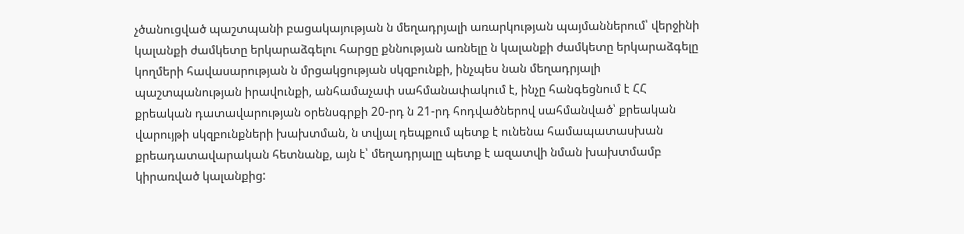չծանուցված պաշտպանի բացակայության ն մեղադրյալի առարկության պայմաններում՝ վերջինի կալանքի ժամկետը երկարաձգելու հարցը քննության առնելը ն կալանքի ժամկետը երկարաձգելը կողմերի հավասարության ն մրցակցության սկզբունքի, ինչպես նան մեղադրյալի պաշտպանության իրավունքի, անհամաչափ սահմանափակում է, ինչը հանգեցնում է ՀՀ քրեական դատավարության օրենսգրքի 20-րդ ն 21-րդ հոդվածներով սահմանված՝ քրեական վարույթի սկզբունքների խախտման, ն տվյալ դեպքում պետք է ունենա համապատասխան քրեադատավարական հետնանք, այն է՝ մեղադրյալը պետք է ազատվի նման խախտմամբ կիրառված կալանքից: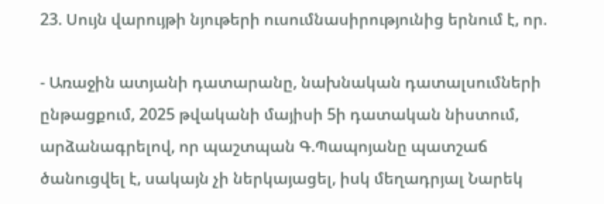23. Սույն վարույթի նյութերի ուսումնասիրությունից երնում է, որ.

- Առաջին ատյանի դատարանը, նախնական դատալսումների ընթացքում, 2025 թվականի մայիսի 5ի դատական նիստում, արձանագրելով, որ պաշտպան Գ.Պապոյանը պատշաճ ծանուցվել է, սակայն չի ներկայացել, իսկ մեղադրյալ Նարեկ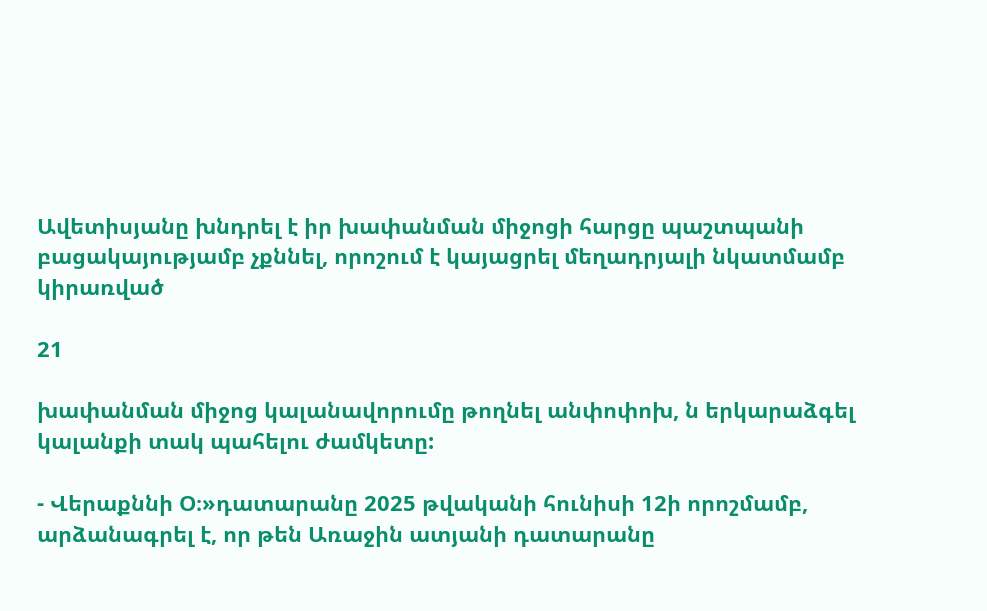Ավետիսյանը խնդրել է իր խափանման միջոցի հարցը պաշտպանի բացակայությամբ չքննել, որոշում է կայացրել մեղադրյալի նկատմամբ կիրառված

21

խափանման միջոց կալանավորումը թողնել անփոփոխ, ն երկարաձգել կալանքի տակ պահելու ժամկետը:

- Վերաքննի Օ։»դատարանը 2025 թվականի հունիսի 12ի որոշմամբ, արձանագրել է, որ թեն Առաջին ատյանի դատարանը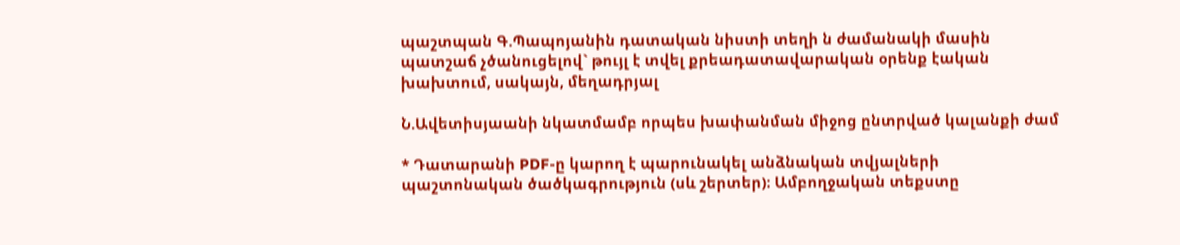պաշտպան Գ.Պապոյանին դատական նիստի տեղի ն ժամանակի մասին պատշաճ չծանուցելով` թույլ է տվել քրեադատավարական օրենք էական խախտում, սակայն, մեղադրյալ

Ն.Ավետիսյաանի նկատմամբ որպես խափանման միջոց ընտրված կալանքի ժամ

* Դատարանի PDF-ը կարող է պարունակել անձնական տվյալների պաշտոնական ծածկագրություն (սև շերտեր)։ Ամբողջական տեքստը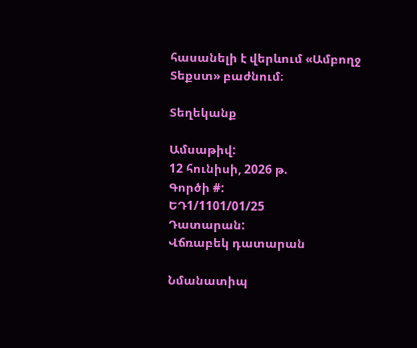հասանելի է վերևում «Ամբողջ Տեքստ» բաժնում։

Տեղեկանք

Ամսաթիվ:
12 հունիսի, 2026 թ.
Գործի #:
ԵԴ1/1101/01/25
Դատարան:
Վճռաբեկ դատարան

Նմանատիպ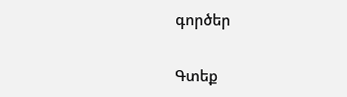գործեր

Գտեք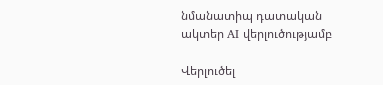նմանատիպ դատական ակտեր AI վերլուծությամբ

Վերլուծել